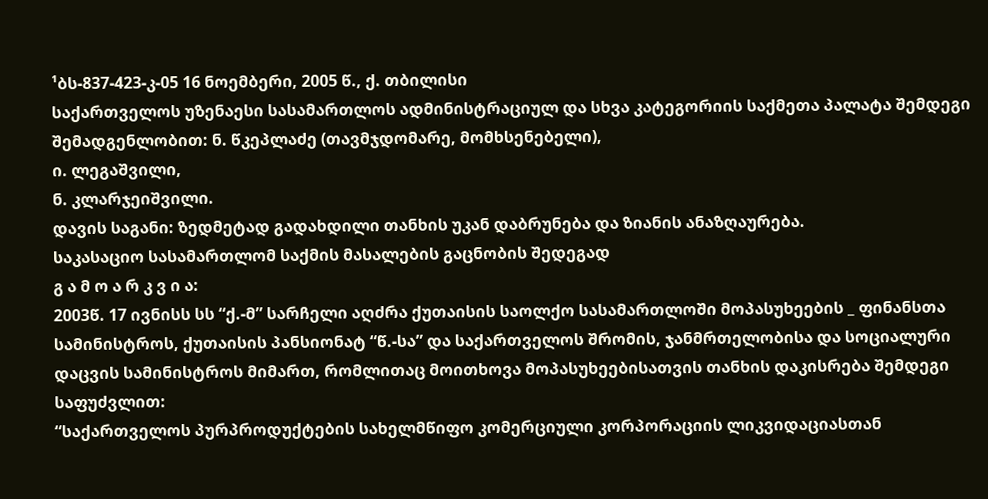¹ბს-837-423-კ-05 16 ნოემბერი, 2005 წ., ქ. თბილისი
საქართველოს უზენაესი სასამართლოს ადმინისტრაციულ და სხვა კატეგორიის საქმეთა პალატა შემდეგი შემადგენლობით: ნ. წკეპლაძე (თავმჯდომარე, მომხსენებელი),
ი. ლეგაშვილი,
ნ. კლარჯეიშვილი.
დავის საგანი: ზედმეტად გადახდილი თანხის უკან დაბრუნება და ზიანის ანაზღაურება.
საკასაციო სასამართლომ საქმის მასალების გაცნობის შედეგად
გ ა მ ო ა რ კ ვ ი ა:
2003წ. 17 ივნისს სს “ქ.-მ” სარჩელი აღძრა ქუთაისის საოლქო სასამართლოში მოპასუხეების _ ფინანსთა სამინისტროს, ქუთაისის პანსიონატ “წ.-სა” და საქართველოს შრომის, ჯანმრთელობისა და სოციალური დაცვის სამინისტროს მიმართ, რომლითაც მოითხოვა მოპასუხეებისათვის თანხის დაკისრება შემდეგი საფუძვლით:
“საქართველოს პურპროდუქტების სახელმწიფო კომერციული კორპორაციის ლიკვიდაციასთან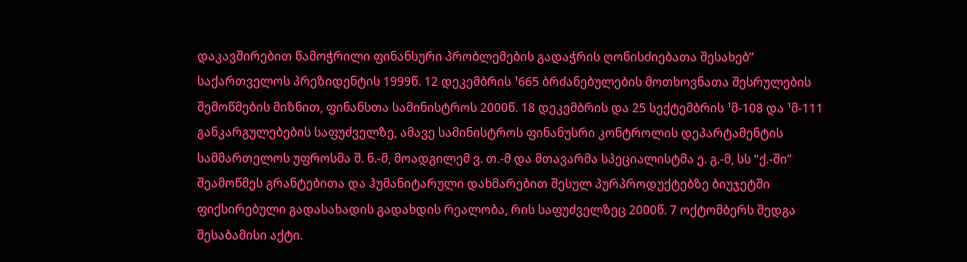დაკავშირებით წამოჭრილი ფინანსური პრობლემების გადაჭრის ღონისძიებათა შესახებ” საქართველოს პრეზიდენტის 1999წ. 12 დეკემბრის ¹665 ბრძანებულების მოთხოვნათა შესრულების შემოწმების მიზნით, ფინანსთა სამინისტროს 2000წ. 18 დეკემბრის და 25 სექტემბრის ¹მ-108 და ¹მ-111 განკარგულებების საფუძველზე, ამავე სამინისტროს ფინანუსრი კონტროლის დეპარტამენტის სამმართელოს უფროსმა შ. ნ.-მ, მოადგილემ ვ. თ.-მ და მთავარმა სპეციალისტმა ე. გ.-მ, სს “ქ.-ში” შეამოწმეს გრანტებითა და ჰუმანიტარული დახმარებით შესულ პურპროდუქტებზე ბიუჯეტში ფიქსირებული გადასახადის გადახდის რეალობა, რის საფუძველზეც 2000წ. 7 ოქტომბერს შედგა შესაბამისი აქტი.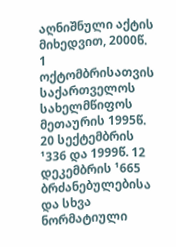აღნიშნული აქტის მიხედვით, 2000წ. 1 ოქტომბრისათვის საქართველოს სახელმწიფოს მეთაურის 1995წ. 20 სექტემბრის ¹336 და 1999წ. 12 დეკემბრის ¹665 ბრძანებულებისა და სხვა ნორმატიული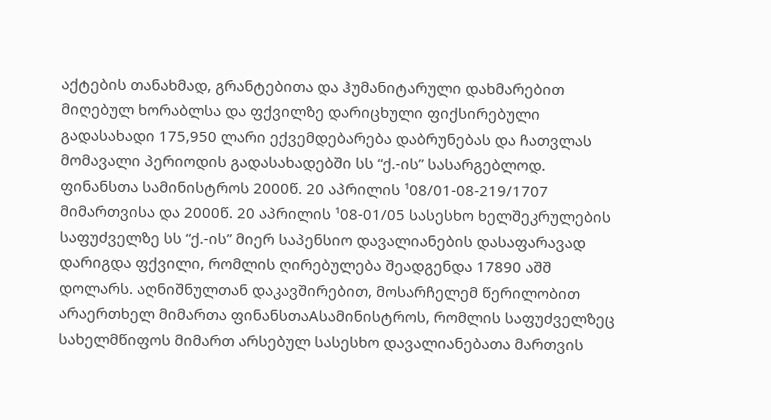აქტების თანახმად, გრანტებითა და ჰუმანიტარული დახმარებით მიღებულ ხორაბლსა და ფქვილზე დარიცხული ფიქსირებული გადასახადი 175,950 ლარი ექვემდებარება დაბრუნებას და ჩათვლას მომავალი პერიოდის გადასახადებში სს “ქ.-ის” სასარგებლოდ. ფინანსთა სამინისტროს 2000წ. 20 აპრილის ¹08/01-08-219/1707 მიმართვისა და 2000წ. 20 აპრილის ¹08-01/05 სასესხო ხელშეკრულების საფუძველზე სს “ქ.-ის” მიერ საპენსიო დავალიანების დასაფარავად დარიგდა ფქვილი, რომლის ღირებულება შეადგენდა 17890 აშშ დოლარს. აღნიშნულთან დაკავშირებით, მოსარჩელემ წერილობით არაერთხელ მიმართა ფინანსთაAსამინისტროს, რომლის საფუძველზეც სახელმწიფოს მიმართ არსებულ სასესხო დავალიანებათა მართვის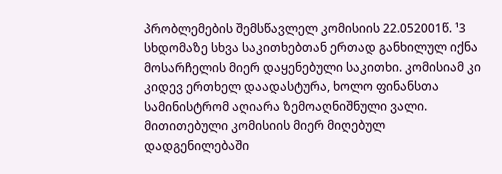პრობლემების შემსწავლელ კომისიის 22.052001წ. ¹3 სხდომაზე სხვა საკითხებთან ერთად განხილულ იქნა მოსარჩელის მიერ დაყენებული საკითხი. კომისიამ კი კიდევ ერთხელ დაადასტურა, ხოლო ფინანსთა სამინისტრომ აღიარა ზემოაღნიშნული ვალი. მითითებული კომისიის მიერ მიღებულ დადგენილებაში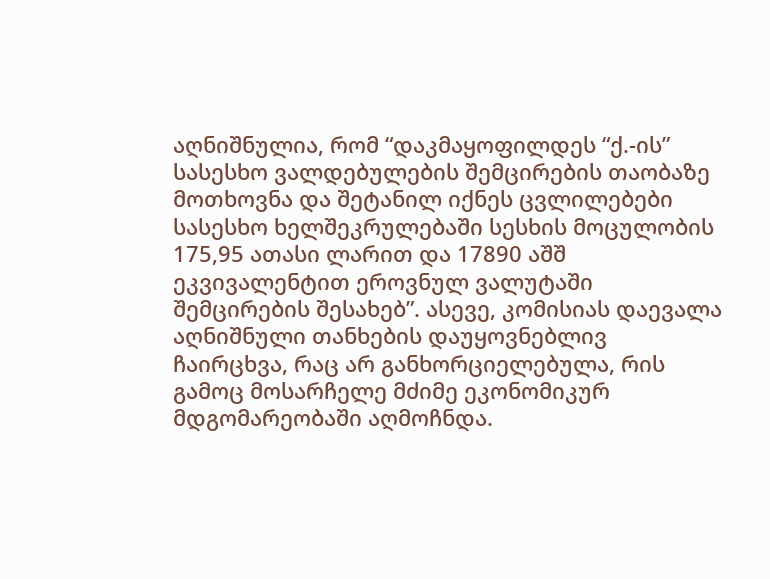აღნიშნულია, რომ “დაკმაყოფილდეს “ქ.-ის” სასესხო ვალდებულების შემცირების თაობაზე მოთხოვნა და შეტანილ იქნეს ცვლილებები სასესხო ხელშეკრულებაში სესხის მოცულობის 175,95 ათასი ლარით და 17890 აშშ ეკვივალენტით ეროვნულ ვალუტაში შემცირების შესახებ”. ასევე, კომისიას დაევალა აღნიშნული თანხების დაუყოვნებლივ ჩაირცხვა, რაც არ განხორციელებულა, რის გამოც მოსარჩელე მძიმე ეკონომიკურ მდგომარეობაში აღმოჩნდა.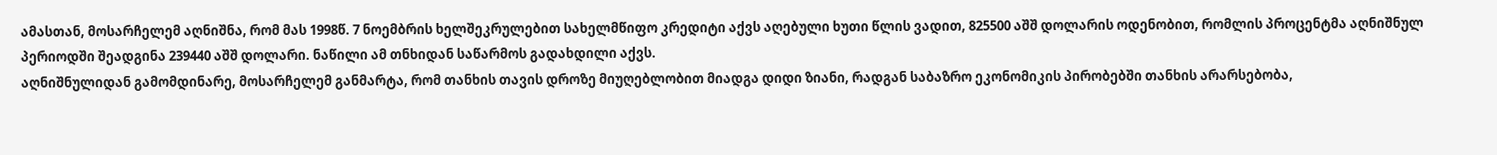ამასთან, მოსარჩელემ აღნიშნა, რომ მას 1998წ. 7 ნოემბრის ხელშეკრულებით სახელმწიფო კრედიტი აქვს აღებული ხუთი წლის ვადით, 825500 აშშ დოლარის ოდენობით, რომლის პროცენტმა აღნიშნულ პერიოდში შეადგინა 239440 აშშ დოლარი. ნაწილი ამ თნხიდან საწარმოს გადახდილი აქვს.
აღნიშნულიდან გამომდინარე, მოსარჩელემ განმარტა, რომ თანხის თავის დროზე მიუღებლობით მიადგა დიდი ზიანი, რადგან საბაზრო ეკონომიკის პირობებში თანხის არარსებობა,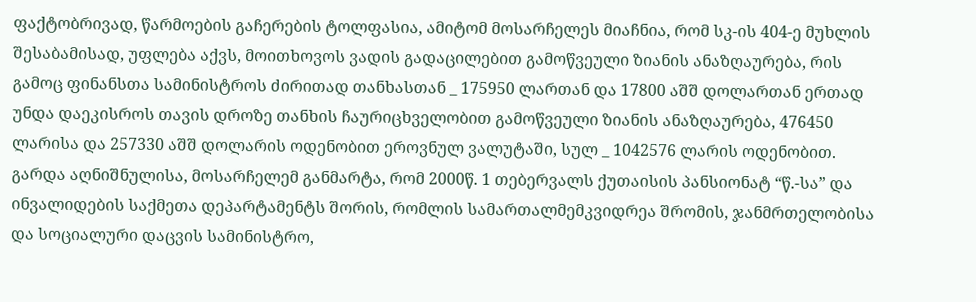ფაქტობრივად, წარმოების გაჩერების ტოლფასია, ამიტომ მოსარჩელეს მიაჩნია, რომ სკ-ის 404-ე მუხლის შესაბამისად, უფლება აქვს, მოითხოვოს ვადის გადაცილებით გამოწვეული ზიანის ანაზღაურება, რის გამოც ფინანსთა სამინისტროს ძირითად თანხასთან _ 175950 ლართან და 17800 აშშ დოლართან ერთად უნდა დაეკისროს თავის დროზე თანხის ჩაურიცხველობით გამოწვეული ზიანის ანაზღაურება, 476450 ლარისა და 257330 აშშ დოლარის ოდენობით ეროვნულ ვალუტაში, სულ _ 1042576 ლარის ოდენობით.
გარდა აღნიშნულისა, მოსარჩელემ განმარტა, რომ 2000წ. 1 თებერვალს ქუთაისის პანსიონატ “წ.-სა” და ინვალიდების საქმეთა დეპარტამენტს შორის, რომლის სამართალმემკვიდრეა შრომის, ჯანმრთელობისა და სოციალური დაცვის სამინისტრო,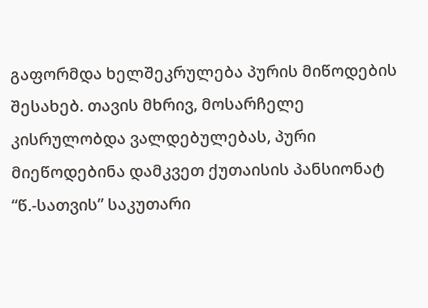გაფორმდა ხელშეკრულება პურის მიწოდების შესახებ. თავის მხრივ, მოსარჩელე კისრულობდა ვალდებულებას, პური მიეწოდებინა დამკვეთ ქუთაისის პანსიონატ “წ.-სათვის” საკუთარი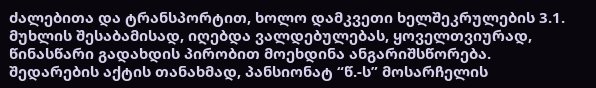ძალებითა და ტრანსპორტით, ხოლო დამკვეთი ხელშეკრულების 3.1. მუხლის შესაბამისად, იღებდა ვალდებულებას, ყოველთვიურად, წინასწარი გადახდის პირობით მოეხდინა ანგარიშსწორება. შედარების აქტის თანახმად, პანსიონატ “წ.-ს” მოსარჩელის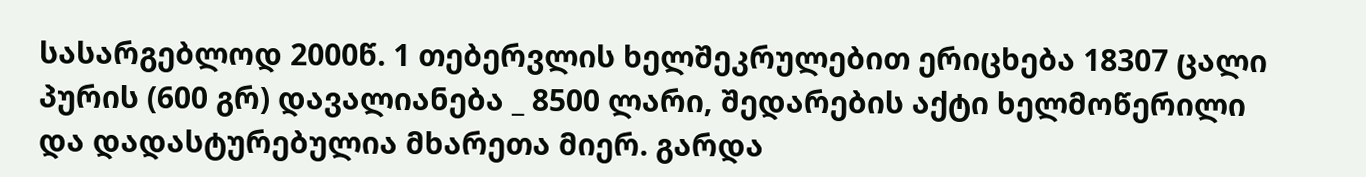სასარგებლოდ 2000წ. 1 თებერვლის ხელშეკრულებით ერიცხება 18307 ცალი პურის (600 გრ) დავალიანება _ 8500 ლარი, შედარების აქტი ხელმოწერილი და დადასტურებულია მხარეთა მიერ. გარდა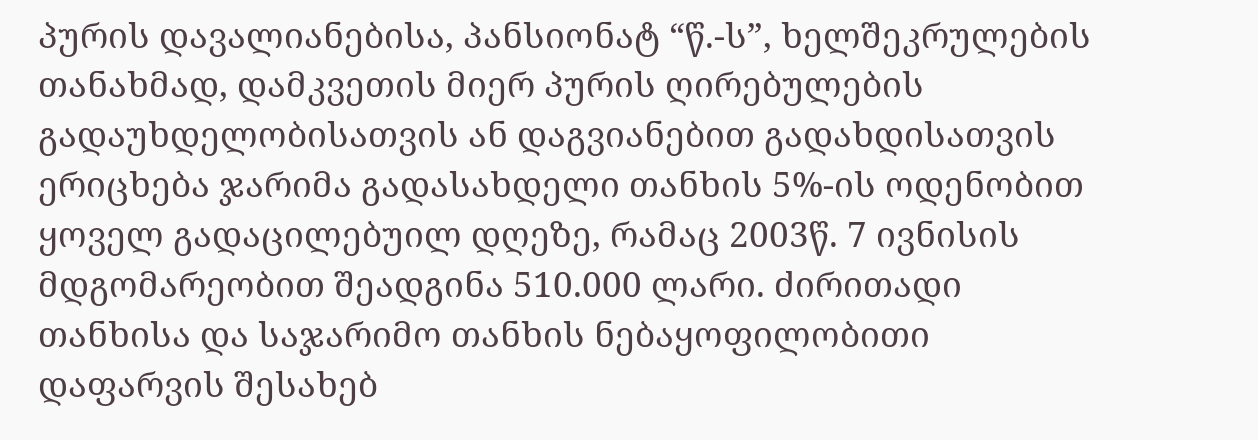პურის დავალიანებისა, პანსიონატ “წ.-ს”, ხელშეკრულების თანახმად, დამკვეთის მიერ პურის ღირებულების გადაუხდელობისათვის ან დაგვიანებით გადახდისათვის ერიცხება ჯარიმა გადასახდელი თანხის 5%-ის ოდენობით ყოველ გადაცილებუილ დღეზე, რამაც 2003წ. 7 ივნისის მდგომარეობით შეადგინა 510.000 ლარი. ძირითადი თანხისა და საჯარიმო თანხის ნებაყოფილობითი დაფარვის შესახებ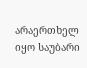არაერთხელ იყო საუბარი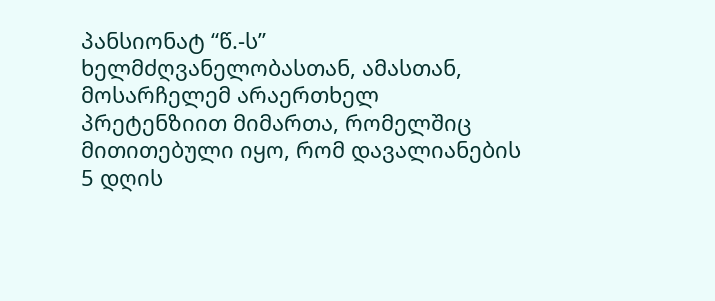პანსიონატ “წ.-ს” ხელმძღვანელობასთან, ამასთან, მოსარჩელემ არაერთხელ პრეტენზიით მიმართა, რომელშიც მითითებული იყო, რომ დავალიანების 5 დღის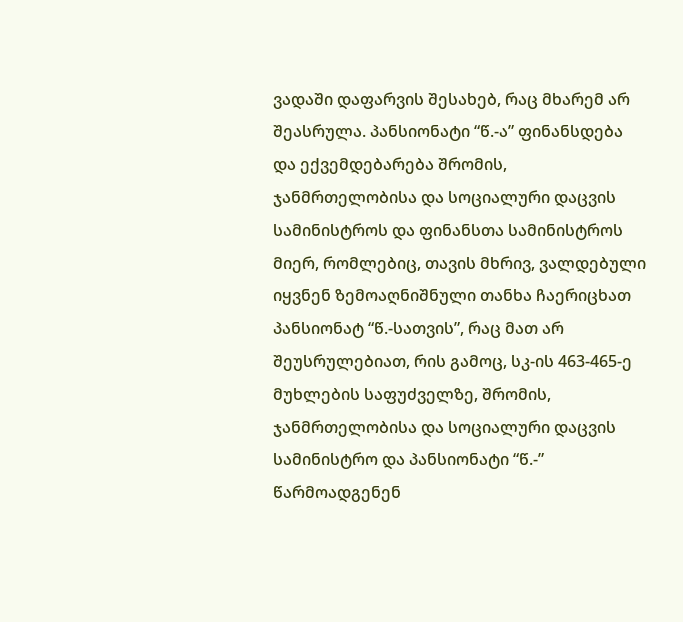ვადაში დაფარვის შესახებ, რაც მხარემ არ შეასრულა. პანსიონატი “წ.-ა” ფინანსდება და ექვემდებარება შრომის, ჯანმრთელობისა და სოციალური დაცვის სამინისტროს და ფინანსთა სამინისტროს მიერ, რომლებიც, თავის მხრივ, ვალდებული იყვნენ ზემოაღნიშნული თანხა ჩაერიცხათ პანსიონატ “წ.-სათვის”, რაც მათ არ შეუსრულებიათ, რის გამოც, სკ-ის 463-465-ე მუხლების საფუძველზე, შრომის, ჯანმრთელობისა და სოციალური დაცვის სამინისტრო და პანსიონატი “წ.-” წარმოადგენენ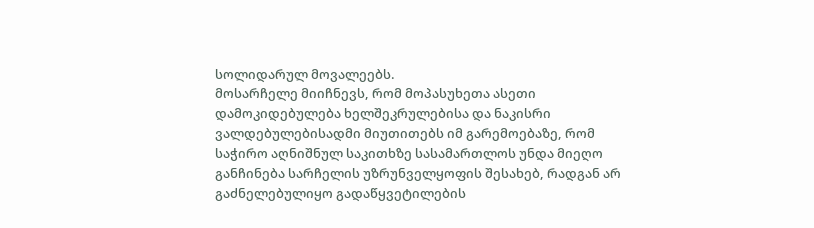სოლიდარულ მოვალეებს.
მოსარჩელე მიიჩნევს, რომ მოპასუხეთა ასეთი დამოკიდებულება ხელშეკრულებისა და ნაკისრი ვალდებულებისადმი მიუთითებს იმ გარემოებაზე, რომ საჭირო აღნიშნულ საკითხზე სასამართლოს უნდა მიეღო განჩინება სარჩელის უზრუნველყოფის შესახებ, რადგან არ გაძნელებულიყო გადაწყვეტილების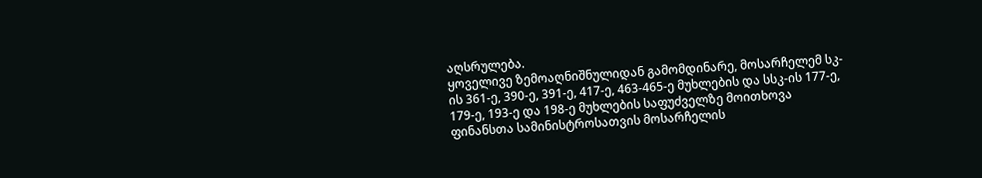აღსრულება.
ყოველივე ზემოაღნიშნულიდან გამომდინარე, მოსარჩელემ სკ-ის 361-ე, 390-ე, 391-ე, 417-ე, 463-465-ე მუხლების და სსკ-ის 177-ე, 179-ე, 193-ე და 198-ე მუხლების საფუძველზე მოითხოვა ფინანსთა სამინისტროსათვის მოსარჩელის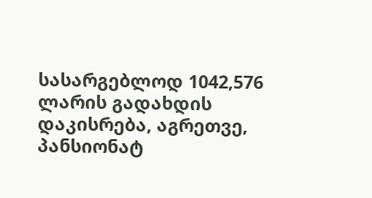სასარგებლოდ 1042,576 ლარის გადახდის დაკისრება, აგრეთვე, პანსიონატ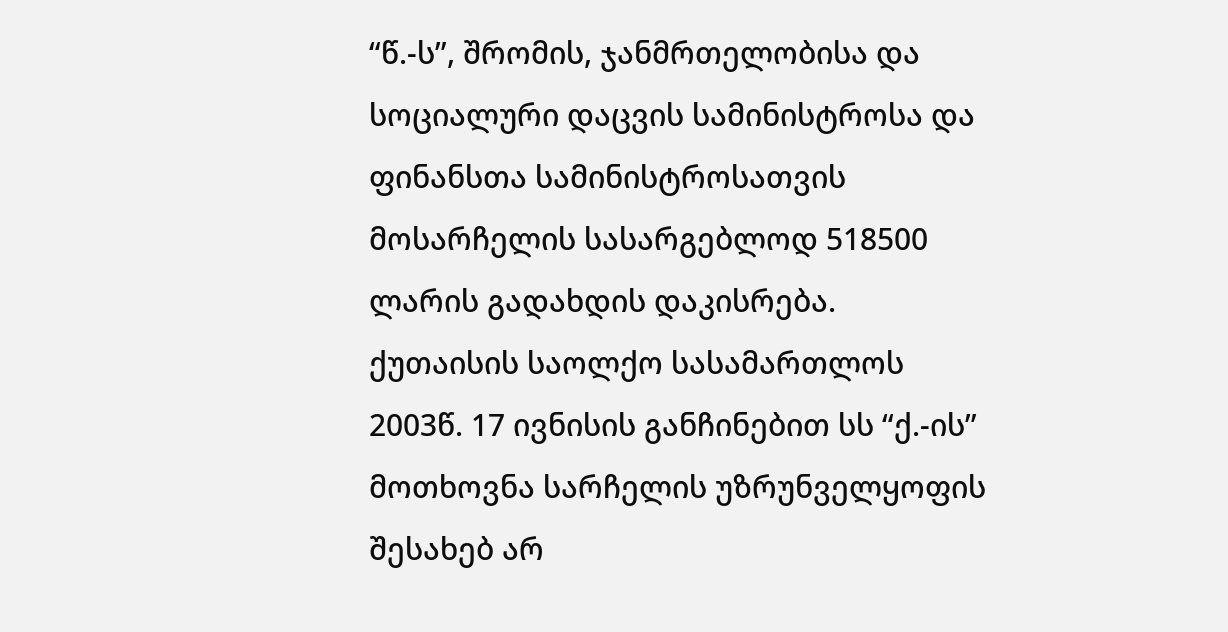“წ.-ს”, შრომის, ჯანმრთელობისა და სოციალური დაცვის სამინისტროსა და ფინანსთა სამინისტროსათვის მოსარჩელის სასარგებლოდ 518500 ლარის გადახდის დაკისრება.
ქუთაისის საოლქო სასამართლოს 2003წ. 17 ივნისის განჩინებით სს “ქ.-ის” მოთხოვნა სარჩელის უზრუნველყოფის შესახებ არ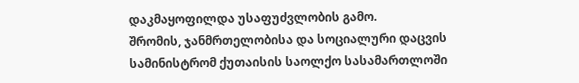დაკმაყოფილდა უსაფუძვლობის გამო.
შრომის, ჯანმრთელობისა და სოციალური დაცვის სამინისტრომ ქუთაისის საოლქო სასამართლოში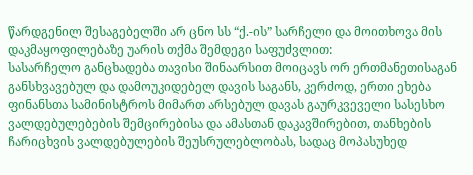წარდგენილ შესაგებელში არ ცნო სს “ქ.-ის” სარჩელი და მოითხოვა მის დაკმაყოფილებაზე უარის თქმა შემდეგი საფუძვლით:
სასარჩელო განცხადება თავისი შინაარსით მოიცავს ორ ერთმანეთისაგან განსხვავებულ და დამოუკიდებელ დავის საგანს, კერძოდ, ერთი ეხება ფინანსთა სამინისტროს მიმართ არსებულ დავას გაურკვეველი სასესხო ვალდებულებების შემცირებისა და ამასთან დაკავშირებით, თანხების ჩარიცხვის ვალდებულების შეუსრულებლობას, სადაც მოპასუხედ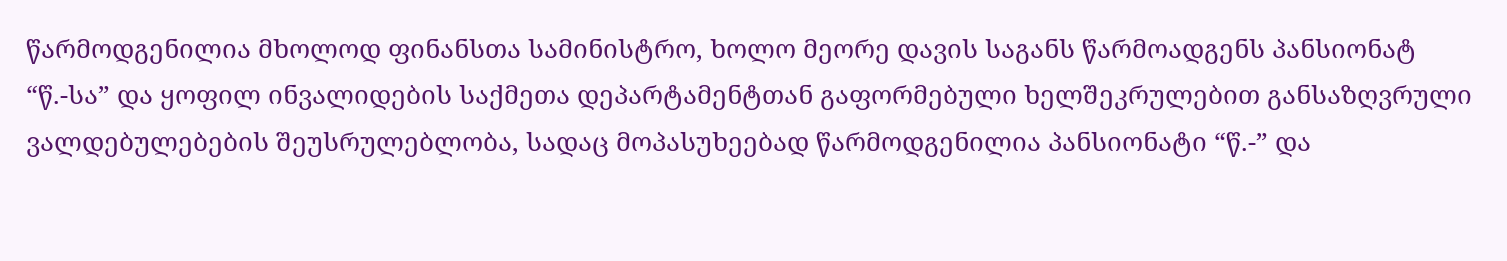წარმოდგენილია მხოლოდ ფინანსთა სამინისტრო, ხოლო მეორე დავის საგანს წარმოადგენს პანსიონატ “წ.-სა” და ყოფილ ინვალიდების საქმეთა დეპარტამენტთან გაფორმებული ხელშეკრულებით განსაზღვრული ვალდებულებების შეუსრულებლობა, სადაც მოპასუხეებად წარმოდგენილია პანსიონატი “წ.-” და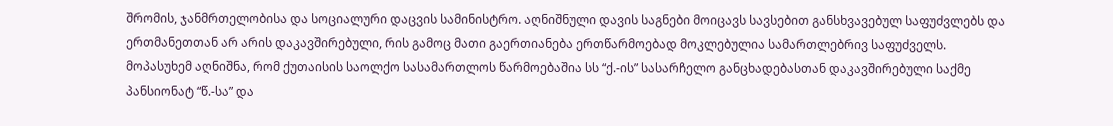შრომის, ჯანმრთელობისა და სოციალური დაცვის სამინისტრო. აღნიშნული დავის საგნები მოიცავს სავსებით განსხვავებულ საფუძვლებს და ერთმანეთთან არ არის დაკავშირებული, რის გამოც მათი გაერთიანება ერთწარმოებად მოკლებულია სამართლებრივ საფუძველს.
მოპასუხემ აღნიშნა, რომ ქუთაისის საოლქო სასამართლოს წარმოებაშია სს “ქ.-ის” სასარჩელო განცხადებასთან დაკავშირებული საქმე პანსიონატ “წ.-სა” და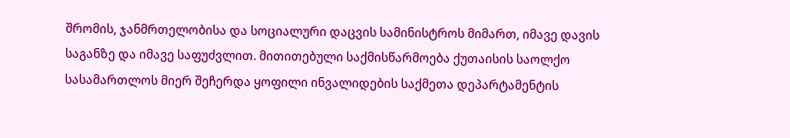შრომის, ჯანმრთელობისა და სოციალური დაცვის სამინისტროს მიმართ, იმავე დავის საგანზე და იმავე საფუძვლით. მითითებული საქმისწარმოება ქუთაისის საოლქო სასამართლოს მიერ შეჩერდა ყოფილი ინვალიდების საქმეთა დეპარტამენტის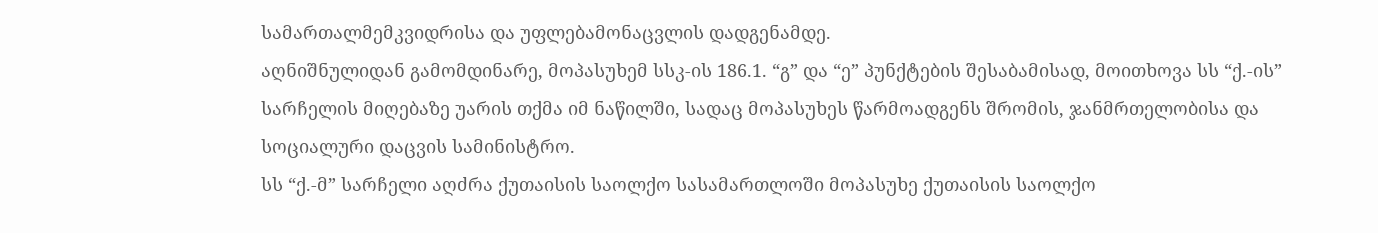სამართალმემკვიდრისა და უფლებამონაცვლის დადგენამდე.
აღნიშნულიდან გამომდინარე, მოპასუხემ სსკ-ის 186.1. “გ” და “ე” პუნქტების შესაბამისად, მოითხოვა სს “ქ.-ის” სარჩელის მიღებაზე უარის თქმა იმ ნაწილში, სადაც მოპასუხეს წარმოადგენს შრომის, ჯანმრთელობისა და სოციალური დაცვის სამინისტრო.
სს “ქ.-მ” სარჩელი აღძრა ქუთაისის საოლქო სასამართლოში მოპასუხე ქუთაისის საოლქო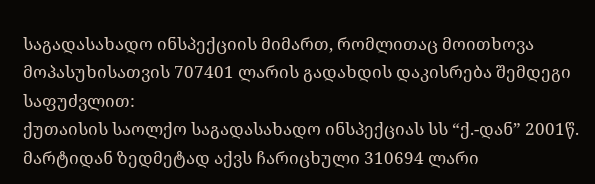საგადასახადო ინსპექციის მიმართ, რომლითაც მოითხოვა მოპასუხისათვის 707401 ლარის გადახდის დაკისრება შემდეგი საფუძვლით:
ქუთაისის საოლქო საგადასახადო ინსპექციას სს “ქ.-დან” 2001წ. მარტიდან ზედმეტად აქვს ჩარიცხული 310694 ლარი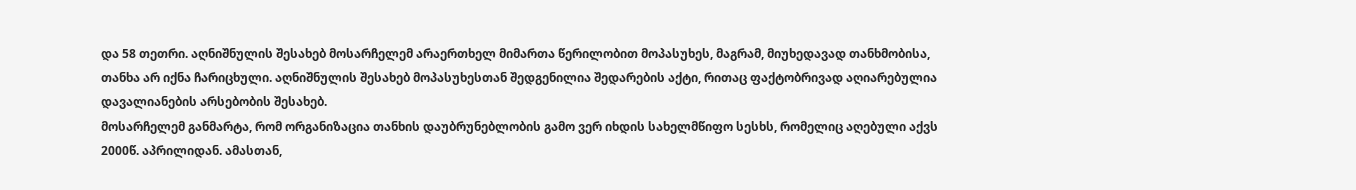და 58 თეთრი. აღნიშნულის შესახებ მოსარჩელემ არაერთხელ მიმართა წერილობით მოპასუხეს, მაგრამ, მიუხედავად თანხმობისა, თანხა არ იქნა ჩარიცხული. აღნიშნულის შესახებ მოპასუხესთან შედგენილია შედარების აქტი, რითაც ფაქტობრივად აღიარებულია დავალიანების არსებობის შესახებ.
მოსარჩელემ განმარტა, რომ ორგანიზაცია თანხის დაუბრუნებლობის გამო ვერ იხდის სახელმწიფო სესხს, რომელიც აღებული აქვს 2000წ. აპრილიდან. ამასთან,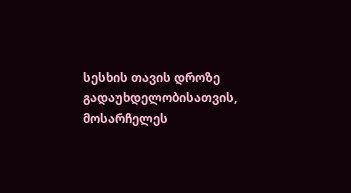სესხის თავის დროზე გადაუხდელობისათვის, მოსარჩელეს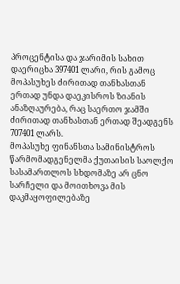პროცენტისა და ჯარიმის სახით დაერიცხა 397401 ლარი, რის გამოც მოპასუხეს ძირითად თანხასთან ერთად უნდა დაეკისროს ზიანის ანაზღაურება, რაც საერთო ჯამში ძირითად თანხასთან ერთად შეადგენს 707401 ლარს.
მოპასუხე ფინანსთა სამინისტროს წარმომადგენელმა ქუთაისის საოლქო სასამართლოს სხდომაზე არ ცნო სარჩელი და მოითხოვა მის დაკმაყოფილებაზე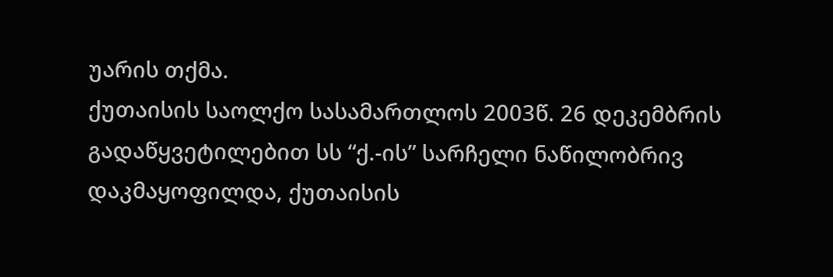უარის თქმა.
ქუთაისის საოლქო სასამართლოს 2003წ. 26 დეკემბრის გადაწყვეტილებით სს “ქ.-ის” სარჩელი ნაწილობრივ დაკმაყოფილდა, ქუთაისის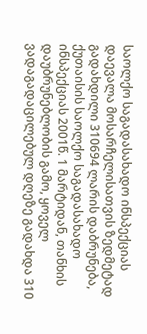საოლქო საგადასახადო ინსპექციას დაევალა მოსარჩელისათვის ზედმეტად გადახდილი 310694 ლარის დაბრუნება, ქუთაისის საოლქო საგადასახადო ინსპექციას 2001წ. 1 მარტიდან, თანხის დაუბრუნებლობის გამო, ყოველ ვადაგადაცილებულ დღეზე გადახდა 310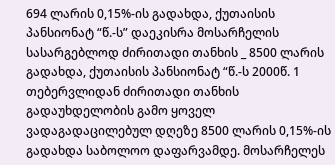694 ლარის 0,15%-ის გადახდა, ქუთაისის პანსიონატ “წ.-ს” დაეკისრა მოსარჩელის სასარგებლოდ ძირითადი თანხის _ 8500 ლარის გადახდა, ქუთაისის პანსიონატ “წ.-ს 2000წ. 1 თებერვლიდან ძირითადი თანხის გადაუხდელობის გამო ყოველ ვადაგადაცილებულ დღეზე 8500 ლარის 0,15%-ის გადახდა საბოლოო დაფარვამდე. მოსარჩელეს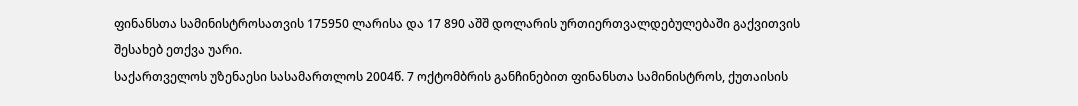ფინანსთა სამინისტროსათვის 175950 ლარისა და 17 890 აშშ დოლარის ურთიერთვალდებულებაში გაქვითვის შესახებ ეთქვა უარი.
საქართველოს უზენაესი სასამართლოს 2004წ. 7 ოქტომბრის განჩინებით ფინანსთა სამინისტროს, ქუთაისის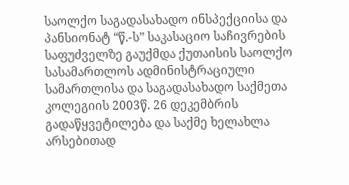საოლქო საგადასახადო ინსპექციისა და პანსიონატ “წ.-ს” საკასაციო საჩივრების საფუძველზე გაუქმდა ქუთაისის საოლქო სასამართლოს ადმინისტრაციული სამართლისა და საგადასახადო საქმეთა კოლეგიის 2003წ. 26 დეკემბრის გადაწყვეტილება და საქმე ხელახლა არსებითად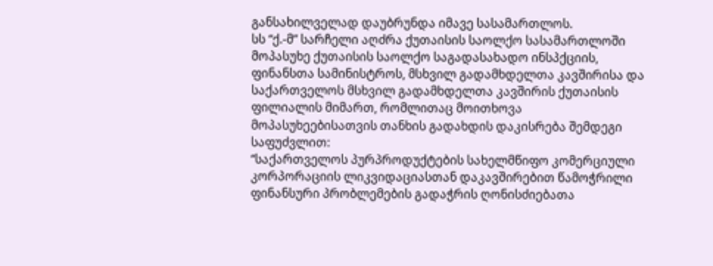განსახილველად დაუბრუნდა იმავე სასამართლოს.
სს “ქ.-მ” სარჩელი აღძრა ქუთაისის საოლქო სასამართლოში მოპასუხე ქუთაისის საოლქო საგადასახადო ინსპქციის, ფინანსთა სამინისტროს, მსხვილ გადამხდელთა კავშირისა და საქართველოს მსხვილ გადამხდელთა კავშირის ქუთაისის ფილიალის მიმართ, რომლითაც მოითხოვა მოპასუხეებისათვის თანხის გადახდის დაკისრება შემდეგი საფუძვლით:
“საქართველოს პურპროდუქტების სახელმწიფო კომერციული კორპორაციის ლიკვიდაციასთან დაკავშირებით წამოჭრილი ფინანსური პრობლემების გადაჭრის ღონისძიებათა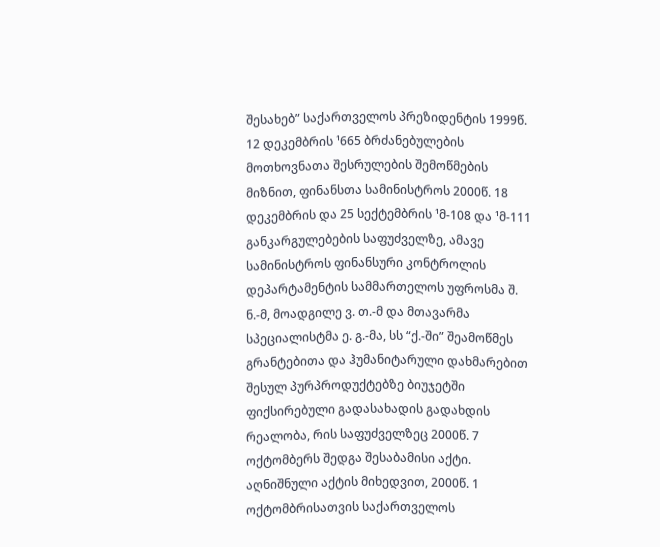შესახებ” საქართველოს პრეზიდენტის 1999წ. 12 დეკემბრის ¹665 ბრძანებულების მოთხოვნათა შესრულების შემოწმების მიზნით, ფინანსთა სამინისტროს 2000წ. 18 დეკემბრის და 25 სექტემბრის ¹მ-108 და ¹მ-111 განკარგულებების საფუძველზე, ამავე სამინისტროს ფინანსური კონტროლის დეპარტამენტის სამმართელოს უფროსმა შ. ნ.-მ, მოადგილე ვ. თ.-მ და მთავარმა სპეციალისტმა ე. გ.-მა, სს “ქ.-ში” შეამოწმეს გრანტებითა და ჰუმანიტარული დახმარებით შესულ პურპროდუქტებზე ბიუჯეტში ფიქსირებული გადასახადის გადახდის რეალობა, რის საფუძველზეც 2000წ. 7 ოქტომბერს შედგა შესაბამისი აქტი. აღნიშნული აქტის მიხედვით, 2000წ. 1 ოქტომბრისათვის საქართველოს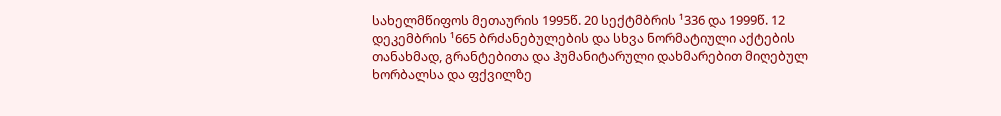სახელმწიფოს მეთაურის 1995წ. 20 სექტმბრის ¹336 და 1999წ. 12 დეკემბრის ¹665 ბრძანებულების და სხვა ნორმატიული აქტების თანახმად, გრანტებითა და ჰუმანიტარული დახმარებით მიღებულ ხორბალსა და ფქვილზე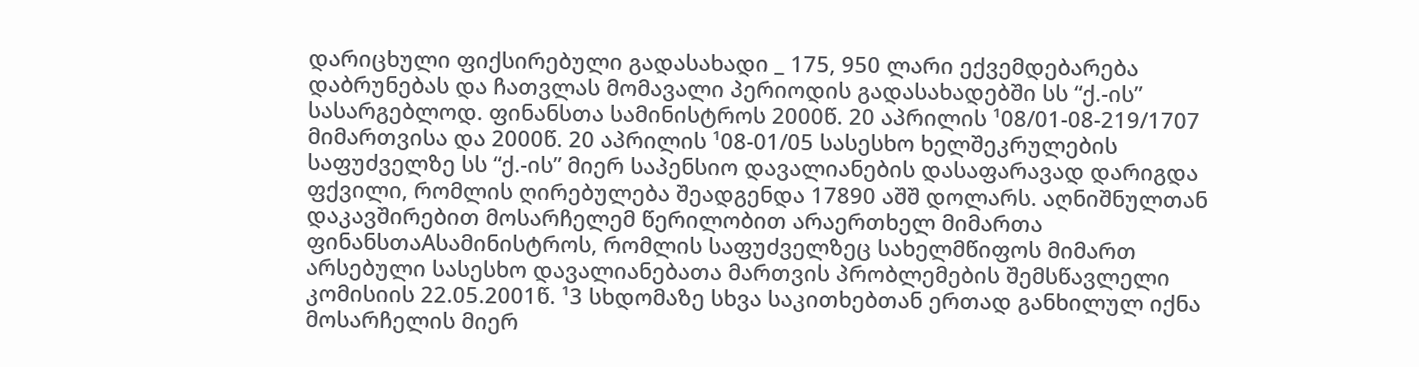დარიცხული ფიქსირებული გადასახადი _ 175, 950 ლარი ექვემდებარება დაბრუნებას და ჩათვლას მომავალი პერიოდის გადასახადებში სს “ქ.-ის” სასარგებლოდ. ფინანსთა სამინისტროს 2000წ. 20 აპრილის ¹08/01-08-219/1707 მიმართვისა და 2000წ. 20 აპრილის ¹08-01/05 სასესხო ხელშეკრულების საფუძველზე სს “ქ.-ის” მიერ საპენსიო დავალიანების დასაფარავად დარიგდა ფქვილი, რომლის ღირებულება შეადგენდა 17890 აშშ დოლარს. აღნიშნულთან დაკავშირებით მოსარჩელემ წერილობით არაერთხელ მიმართა ფინანსთაAსამინისტროს, რომლის საფუძველზეც სახელმწიფოს მიმართ არსებული სასესხო დავალიანებათა მართვის პრობლემების შემსწავლელი კომისიის 22.05.2001წ. ¹3 სხდომაზე სხვა საკითხებთან ერთად განხილულ იქნა მოსარჩელის მიერ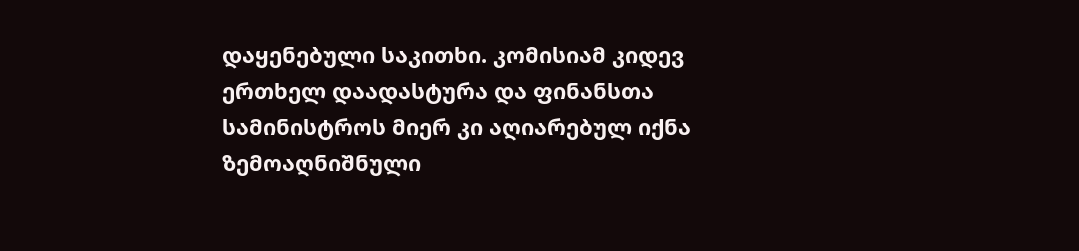დაყენებული საკითხი. კომისიამ კიდევ ერთხელ დაადასტურა და ფინანსთა სამინისტროს მიერ კი აღიარებულ იქნა ზემოაღნიშნული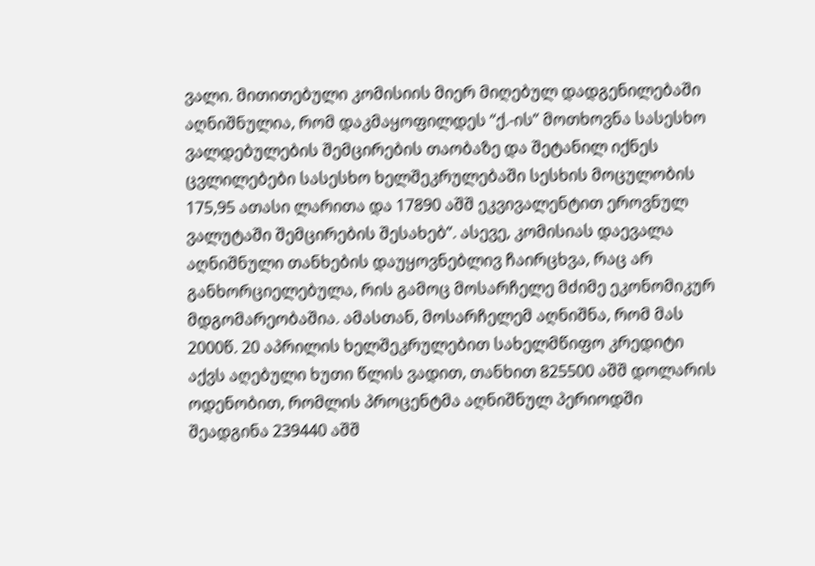ვალი. მითითებული კომისიის მიერ მიღებულ დადგენილებაში აღნიშნულია, რომ დაკმაყოფილდეს “ქ.-ის” მოთხოვნა სასესხო ვალდებულების შემცირების თაობაზე და შეტანილ იქნეს ცვლილებები სასესხო ხელშეკრულებაში სესხის მოცულობის 175,95 ათასი ლარითა და 17890 აშშ ეკვივალენტით ეროვნულ ვალუტაში შემცირების შესახებ”. ასევე, კომისიას დაევალა აღნიშნული თანხების დაუყოვნებლივ ჩაირცხვა, რაც არ განხორციელებულა, რის გამოც მოსარჩელე მძიმე ეკონომიკურ მდგომარეობაშია. ამასთან, მოსარჩელემ აღნიშნა, რომ მას 2000წ. 20 აპრილის ხელშეკრულებით სახელმწიფო კრედიტი აქვს აღებული ხუთი წლის ვადით, თანხით 825500 აშშ დოლარის ოდენობით, რომლის პროცენტმა აღნიშნულ პერიოდში შეადგინა 239440 აშშ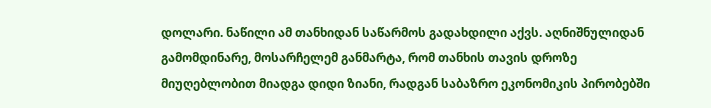დოლარი. ნაწილი ამ თანხიდან საწარმოს გადახდილი აქვს. აღნიშნულიდან გამომდინარე, მოსარჩელემ განმარტა, რომ თანხის თავის დროზე მიუღებლობით მიადგა დიდი ზიანი, რადგან საბაზრო ეკონომიკის პირობებში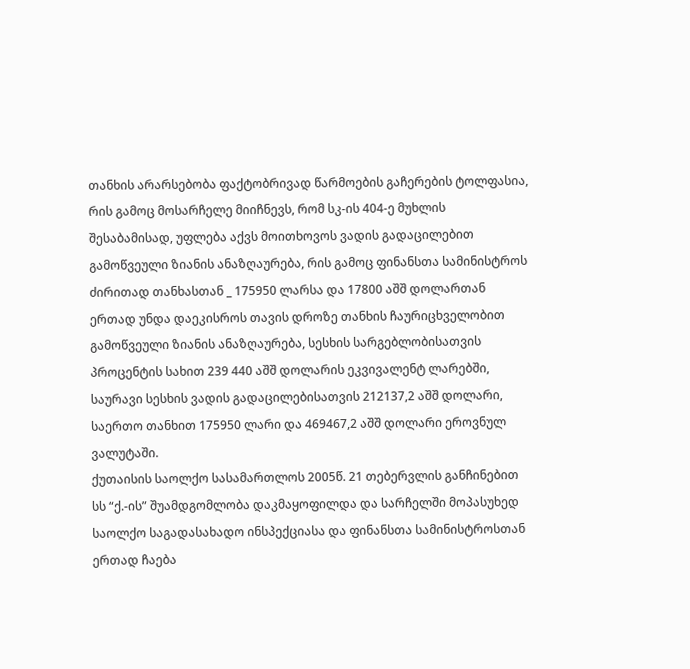თანხის არარსებობა ფაქტობრივად წარმოების გაჩერების ტოლფასია, რის გამოც მოსარჩელე მიიჩნევს, რომ სკ-ის 404-ე მუხლის შესაბამისად, უფლება აქვს მოითხოვოს ვადის გადაცილებით გამოწვეული ზიანის ანაზღაურება, რის გამოც ფინანსთა სამინისტროს ძირითად თანხასთან _ 175950 ლარსა და 17800 აშშ დოლართან ერთად უნდა დაეკისროს თავის დროზე თანხის ჩაურიცხველობით გამოწვეული ზიანის ანაზღაურება, სესხის სარგებლობისათვის პროცენტის სახით 239 440 აშშ დოლარის ეკვივალენტ ლარებში, საურავი სესხის ვადის გადაცილებისათვის 212137,2 აშშ დოლარი, საერთო თანხით 175950 ლარი და 469467,2 აშშ დოლარი ეროვნულ ვალუტაში.
ქუთაისის საოლქო სასამართლოს 2005წ. 21 თებერვლის განჩინებით სს “ქ.-ის” შუამდგომლობა დაკმაყოფილდა და სარჩელში მოპასუხედ საოლქო საგადასახადო ინსპექციასა და ფინანსთა სამინისტროსთან ერთად ჩაება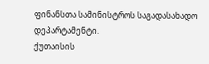ფინანსთა სამინისტროს საგადასახადო დეპარტამენტი.
ქუთაისის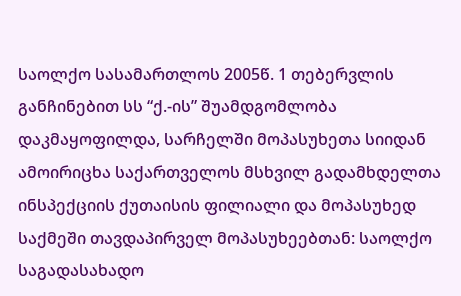საოლქო სასამართლოს 2005წ. 1 თებერვლის განჩინებით სს “ქ.-ის” შუამდგომლობა დაკმაყოფილდა, სარჩელში მოპასუხეთა სიიდან ამოირიცხა საქართველოს მსხვილ გადამხდელთა ინსპექციის ქუთაისის ფილიალი და მოპასუხედ საქმეში თავდაპირველ მოპასუხეებთან: საოლქო საგადასახადო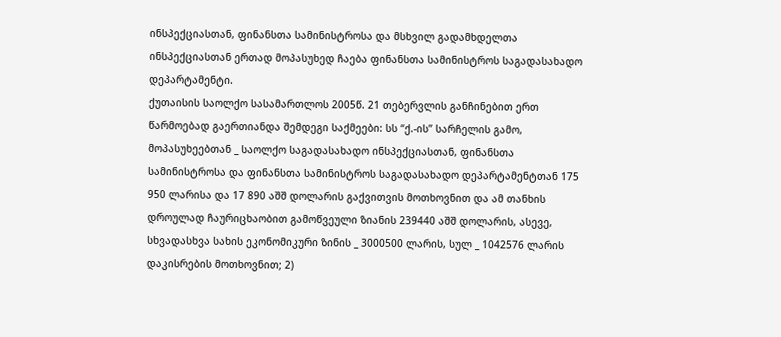ინსპექციასთან, ფინანსთა სამინისტროსა და მსხვილ გადამხდელთა ინსპექციასთან ერთად მოპასუხედ ჩაება ფინანსთა სამინისტროს საგადასახადო დეპარტამენტი.
ქუთაისის საოლქო სასამართლოს 2005წ. 21 თებერვლის განჩინებით ერთ წარმოებად გაერთიანდა შემდეგი საქმეები: სს “ქ.-ის” სარჩელის გამო, მოპასუხეებთან _ საოლქო საგადასახადო ინსპექციასთან, ფინანსთა სამინისტროსა და ფინანსთა სამინისტროს საგადასახადო დეპარტამენტთან 175 950 ლარისა და 17 890 აშშ დოლარის გაქვითვის მოთხოვნით და ამ თანხის დროულად ჩაურიცხაობით გამოწვეული ზიანის 239440 აშშ დოლარის, ასევე, სხვადასხვა სახის ეკონომიკური ზინის _ 3000500 ლარის, სულ _ 1042576 ლარის დაკისრების მოთხოვნით; 2)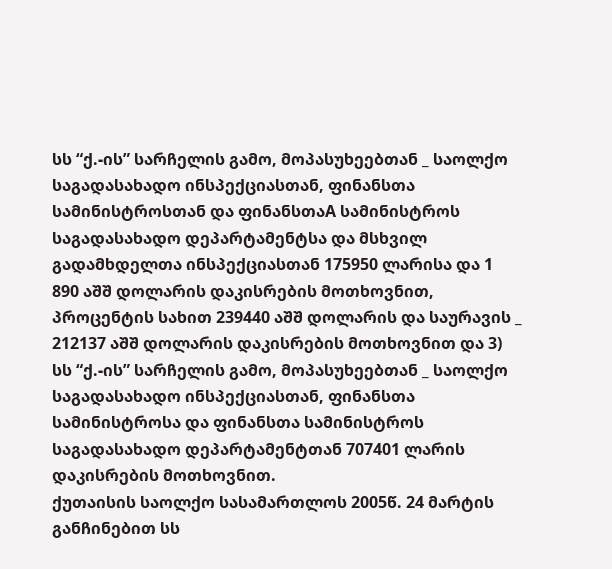სს “ქ.-ის” სარჩელის გამო, მოპასუხეებთან _ საოლქო საგადასახადო ინსპექციასთან, ფინანსთა სამინისტროსთან და ფინანსთაA სამინისტროს საგადასახადო დეპარტამენტსა და მსხვილ გადამხდელთა ინსპექციასთან 175950 ლარისა და 1 890 აშშ დოლარის დაკისრების მოთხოვნით, პროცენტის სახით 239440 აშშ დოლარის და საურავის _ 212137 აშშ დოლარის დაკისრების მოთხოვნით და 3) სს “ქ.-ის” სარჩელის გამო, მოპასუხეებთან _ საოლქო საგადასახადო ინსპექციასთან, ფინანსთა სამინისტროსა და ფინანსთა სამინისტროს საგადასახადო დეპარტამენტთან 707401 ლარის დაკისრების მოთხოვნით.
ქუთაისის საოლქო სასამართლოს 2005წ. 24 მარტის განჩინებით სს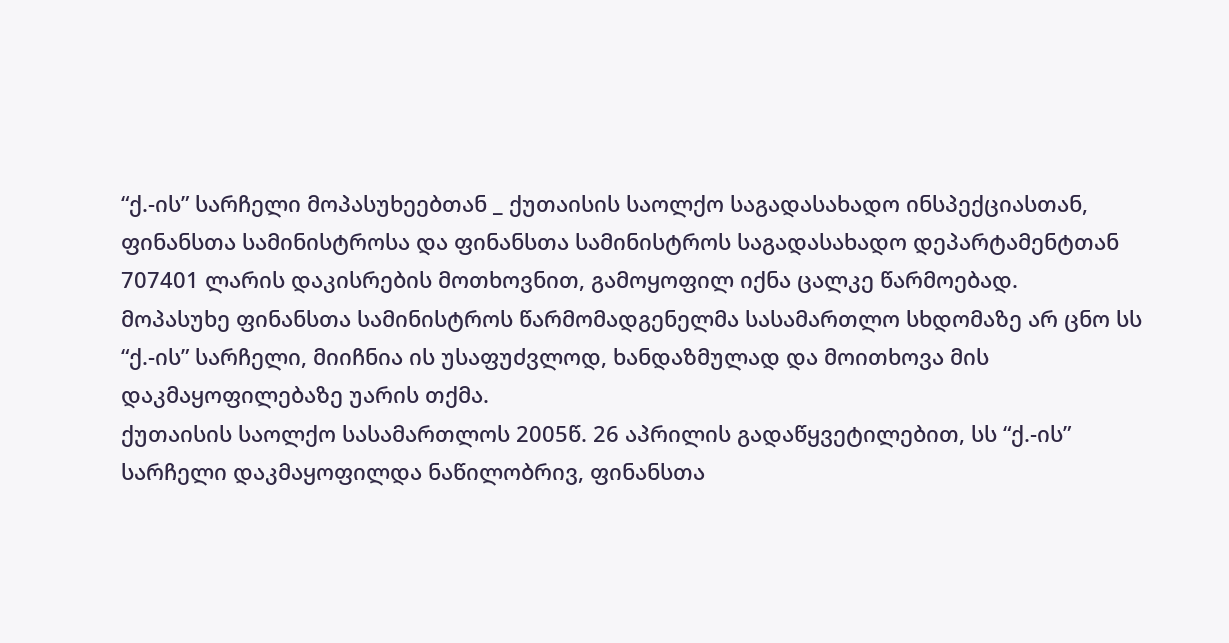“ქ.-ის” სარჩელი მოპასუხეებთან _ ქუთაისის საოლქო საგადასახადო ინსპექციასთან, ფინანსთა სამინისტროსა და ფინანსთა სამინისტროს საგადასახადო დეპარტამენტთან 707401 ლარის დაკისრების მოთხოვნით, გამოყოფილ იქნა ცალკე წარმოებად.
მოპასუხე ფინანსთა სამინისტროს წარმომადგენელმა სასამართლო სხდომაზე არ ცნო სს “ქ.-ის” სარჩელი, მიიჩნია ის უსაფუძვლოდ, ხანდაზმულად და მოითხოვა მის დაკმაყოფილებაზე უარის თქმა.
ქუთაისის საოლქო სასამართლოს 2005წ. 26 აპრილის გადაწყვეტილებით, სს “ქ.-ის” სარჩელი დაკმაყოფილდა ნაწილობრივ, ფინანსთა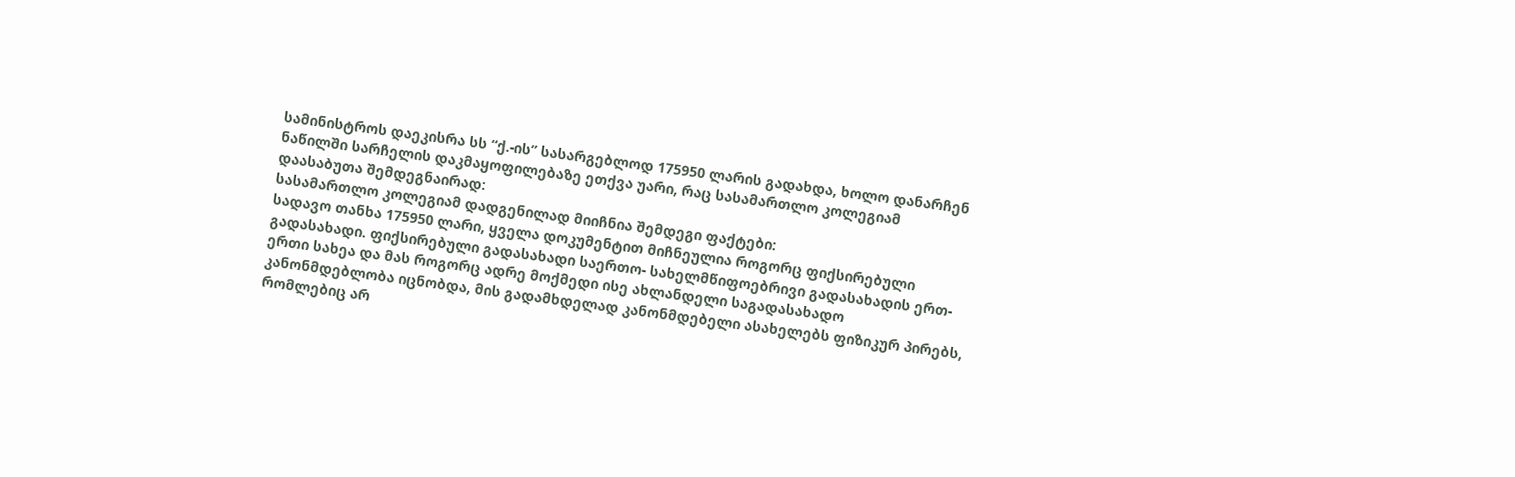სამინისტროს დაეკისრა სს “ქ.-ის” სასარგებლოდ 175950 ლარის გადახდა, ხოლო დანარჩენ ნაწილში სარჩელის დაკმაყოფილებაზე ეთქვა უარი, რაც სასამართლო კოლეგიამ დაასაბუთა შემდეგნაირად:
სასამართლო კოლეგიამ დადგენილად მიიჩნია შემდეგი ფაქტები:
სადავო თანხა 175950 ლარი, ყველა დოკუმენტით მიჩნეულია როგორც ფიქსირებული გადასახადი. ფიქსირებული გადასახადი საერთო- სახელმწიფოებრივი გადასახადის ერთ-ერთი სახეა და მას როგორც ადრე მოქმედი ისე ახლანდელი საგადასახადო კანონმდებლობა იცნობდა, მის გადამხდელად კანონმდებელი ასახელებს ფიზიკურ პირებს, რომლებიც არ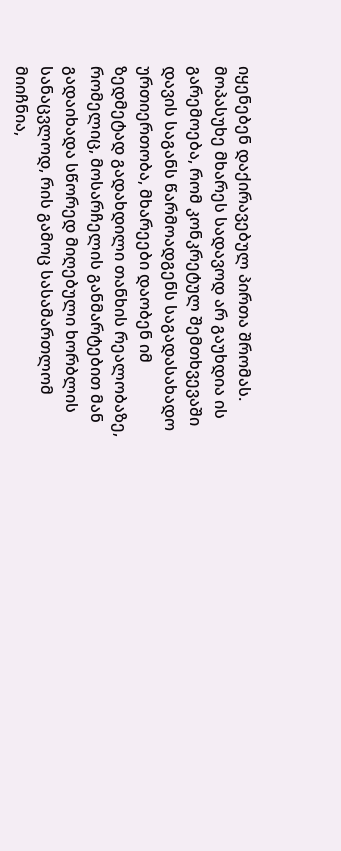იყენებენ დაქირავებულ პირთა შრომას. მოპასუხე მხარეს სადავოდ არ გაუხდია ის გარემოება, რომ კონკრეტულ შემთხვევაში დავის საგანს წარმოადგენს საგადასახადო ურთიერთობა, მხარეები დაობენ იმ ზედმეტად გადახდილი თანხის რეალობაზე, რომელიც, მოსარჩელის განმარტებით მან გადაიხადა სწორედ მიღებული ხორბლის სანაცვლოდ, რის გამოც სასამართლომ მიიჩნია,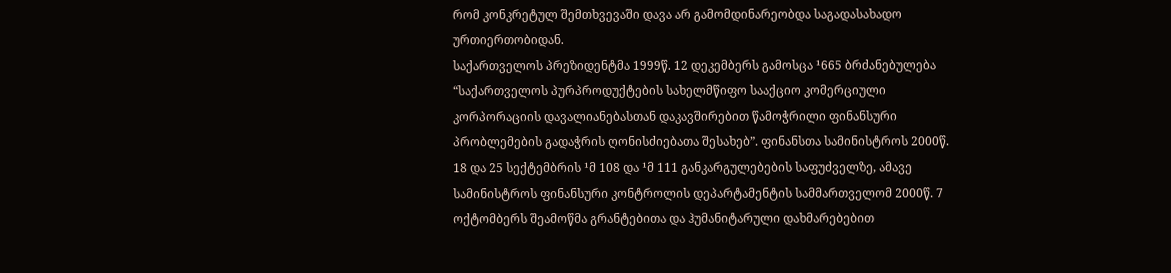რომ კონკრეტულ შემთხვევაში დავა არ გამომდინარეობდა საგადასახადო ურთიერთობიდან.
საქართველოს პრეზიდენტმა 1999წ. 12 დეკემბერს გამოსცა ¹665 ბრძანებულება “საქართველოს პურპროდუქტების სახელმწიფო სააქციო კომერციული კორპორაციის დავალიანებასთან დაკავშირებით წამოჭრილი ფინანსური პრობლემების გადაჭრის ღონისძიებათა შესახებ”. ფინანსთა სამინისტროს 2000წ. 18 და 25 სექტემბრის ¹მ 108 და ¹მ 111 განკარგულებების საფუძველზე, ამავე სამინისტროს ფინანსური კონტროლის დეპარტამენტის სამმართველომ 2000წ. 7 ოქტომბერს შეამოწმა გრანტებითა და ჰუმანიტარული დახმარებებით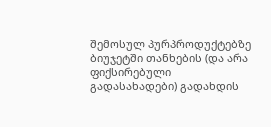შემოსულ პურპროდუქტებზე ბიუჯეტში თანხების (და არა ფიქსირებული გადასახადები) გადახდის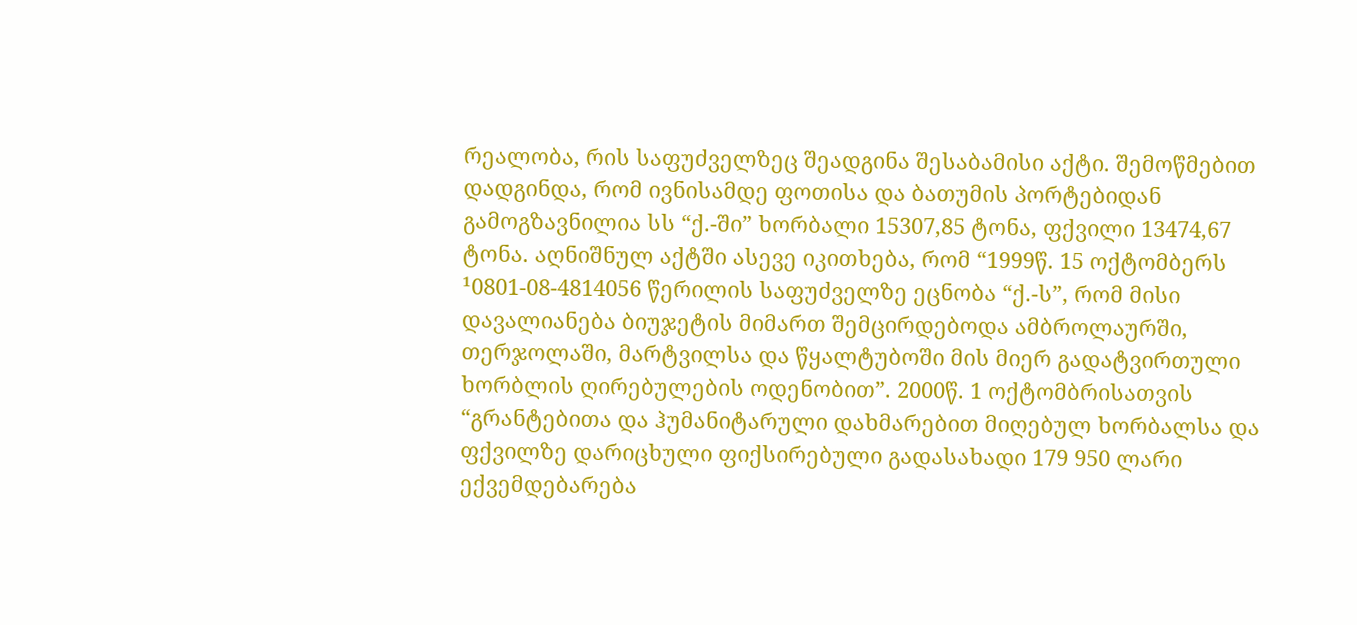რეალობა, რის საფუძველზეც შეადგინა შესაბამისი აქტი. შემოწმებით დადგინდა, რომ ივნისამდე ფოთისა და ბათუმის პორტებიდან გამოგზავნილია სს “ქ.-ში” ხორბალი 15307,85 ტონა, ფქვილი 13474,67 ტონა. აღნიშნულ აქტში ასევე იკითხება, რომ “1999წ. 15 ოქტომბერს ¹0801-08-4814056 წერილის საფუძველზე ეცნობა “ქ.-ს”, რომ მისი დავალიანება ბიუჯეტის მიმართ შემცირდებოდა ამბროლაურში, თერჯოლაში, მარტვილსა და წყალტუბოში მის მიერ გადატვირთული ხორბლის ღირებულების ოდენობით”. 2000წ. 1 ოქტომბრისათვის “გრანტებითა და ჰუმანიტარული დახმარებით მიღებულ ხორბალსა და ფქვილზე დარიცხული ფიქსირებული გადასახადი 179 950 ლარი ექვემდებარება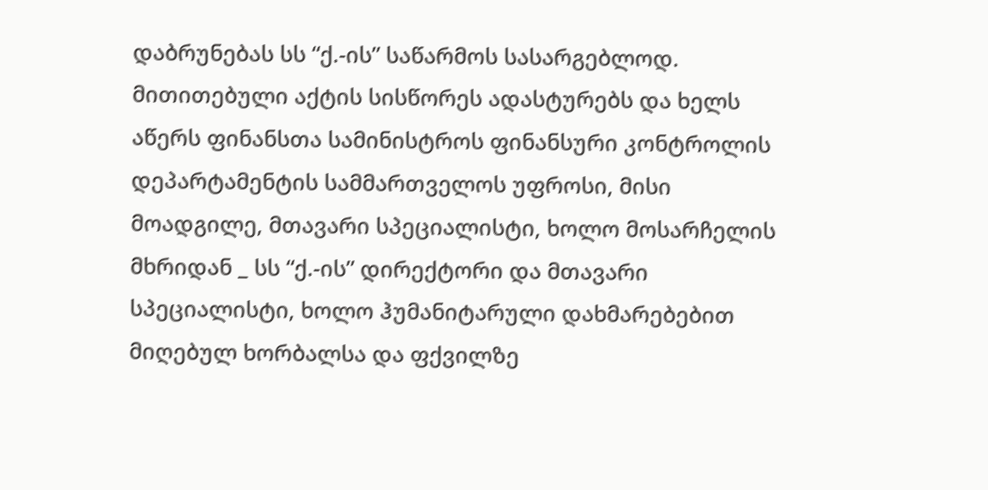დაბრუნებას სს “ქ.-ის” საწარმოს სასარგებლოდ. მითითებული აქტის სისწორეს ადასტურებს და ხელს აწერს ფინანსთა სამინისტროს ფინანსური კონტროლის დეპარტამენტის სამმართველოს უფროსი, მისი მოადგილე, მთავარი სპეციალისტი, ხოლო მოსარჩელის მხრიდან _ სს “ქ.-ის” დირექტორი და მთავარი სპეციალისტი, ხოლო ჰუმანიტარული დახმარებებით მიღებულ ხორბალსა და ფქვილზე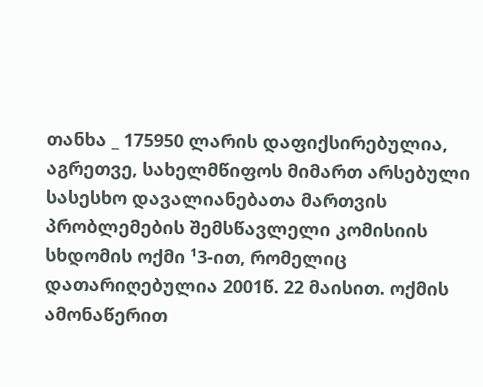თანხა _ 175950 ლარის დაფიქსირებულია, აგრეთვე, სახელმწიფოს მიმართ არსებული სასესხო დავალიანებათა მართვის პრობლემების შემსწავლელი კომისიის სხდომის ოქმი ¹3-ით, რომელიც დათარიღებულია 2001წ. 22 მაისით. ოქმის ამონაწერით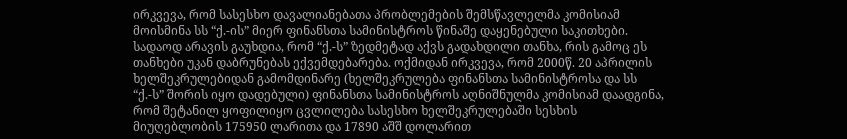ირკვევა, რომ სასესხო დავალიანებათა პრობლემების შემსწავლელმა კომისიამ მოისმინა სს “ქ.-ის” მიერ ფინანსთა სამინისტროს წინაშე დაყენებული საკითხები. სადაოდ არავის გაუხდია, რომ “ქ.-ს” ზედმეტად აქვს გადახდილი თანხა, რის გამოც ეს თანხები უკან დაბრუნებას ექვემდებარება. ოქმიდან ირკვევა, რომ 2000წ. 20 აპრილის ხელშეკრულებიდან გამომდინარე (ხელშეკრულება ფინანსთა სამინისტროსა და სს “ქ.-ს” შორის იყო დადებული) ფინანსთა სამინისტროს აღნიშნულმა კომისიამ დაადგინა, რომ შეტანილ ყოფილიყო ცვლილება სასესხო ხელშეკრულებაში სესხის მიუღებლობის 175950 ლარითა და 17890 აშშ დოლარით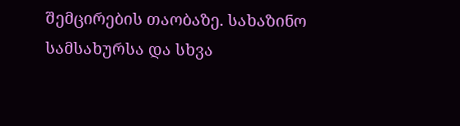შემცირების თაობაზე. სახაზინო სამსახურსა და სხვა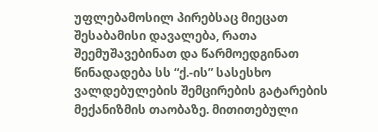უფლებამოსილ პირებსაც მიეცათ შესაბამისი დავალება, რათა შეემუშავებინათ და წარმოედგინათ წინადადება სს “ქ.-ის” სასესხო ვალდებულების შემცირების გატარების მექანიზმის თაობაზე. მითითებული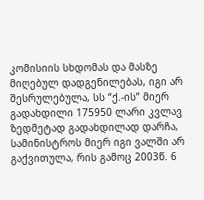კომისიის სხდომას და მასზე მიღებულ დადგენილებას, იგი არ შესრულებულა, სს “ქ.-ის” მიერ გადახდილი 175950 ლარი კვლავ ზედმეტად გადახდილად დარჩა, სამინისტროს მიერ იგი ვალში არ გაქვითულა, რის გამოც 2003წ. 6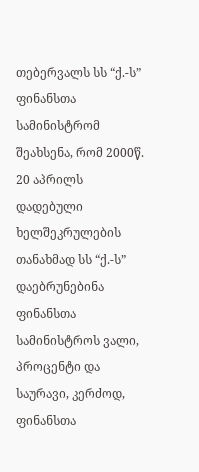თებერვალს სს “ქ.-ს” ფინანსთა სამინისტრომ შეახსენა, რომ 2000წ. 20 აპრილს დადებული ხელშეკრულების თანახმად სს “ქ.-ს” დაებრუნებინა ფინანსთა სამინისტროს ვალი, პროცენტი და საურავი, კერძოდ, ფინანსთა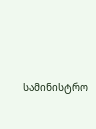სამინისტრო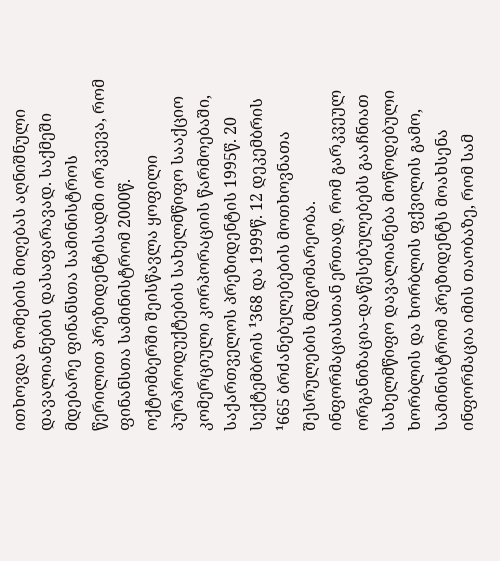ითხოვდა ზომების მიღებას აღნიშნული დავალიანების დასაფარავად. საქმეში მდებარე ფინანსთა სამინისტროს წერილით პრეზიდენტისადმი ირკვევა, რომ ფინანსთა სამინისტრომ 2000წ. ოქტომბერში შეისწავლა ყოფილი პურპროდუქტების სახელმწიფო სააქციო კომერციული კორპორაციის წარმოებაში, საქართველოს პრეზიდენტის 1995წ. 20 სექტემბრის ¹368 და 1999წ. 12 დეკემბრის ¹665 ბრძანებულებების მოთხოვნათა შესრულების მდგომარეობა. ინფორმაციასთან ერთად, რომ გარკვეულ ორგანიზაცია-დაწესებულებებს გააჩნიათ სახელმწიფო დავალიანება მოწოდებული ხორბლის და ხორბლის ფქვილის გამო, სამინისტრომ პრეზიდენტს მოახსენა ინფორმაცია იმის თაობაზე, რომ სამ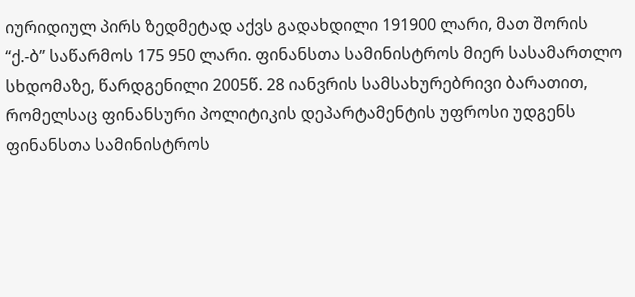იურიდიულ პირს ზედმეტად აქვს გადახდილი 191900 ლარი, მათ შორის “ქ.-ბ” საწარმოს 175 950 ლარი. ფინანსთა სამინისტროს მიერ სასამართლო სხდომაზე, წარდგენილი 2005წ. 28 იანვრის სამსახურებრივი ბარათით, რომელსაც ფინანსური პოლიტიკის დეპარტამენტის უფროსი უდგენს ფინანსთა სამინისტროს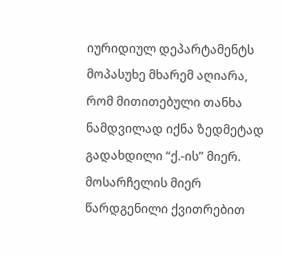იურიდიულ დეპარტამენტს მოპასუხე მხარემ აღიარა, რომ მითითებული თანხა ნამდვილად იქნა ზედმეტად გადახდილი “ქ.-ის” მიერ. მოსარჩელის მიერ წარდგენილი ქვითრებით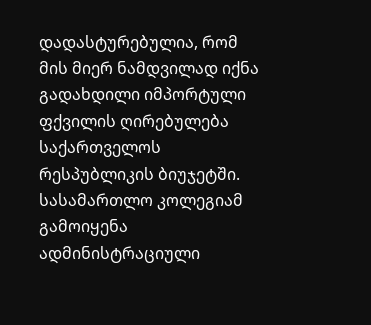დადასტურებულია, რომ მის მიერ ნამდვილად იქნა გადახდილი იმპორტული ფქვილის ღირებულება საქართველოს რესპუბლიკის ბიუჯეტში.
სასამართლო კოლეგიამ გამოიყენა ადმინისტრაციული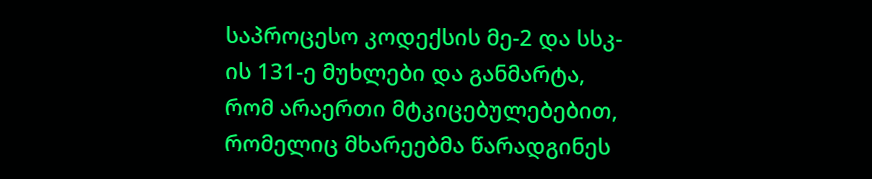საპროცესო კოდექსის მე-2 და სსკ-ის 131-ე მუხლები და განმარტა, რომ არაერთი მტკიცებულებებით, რომელიც მხარეებმა წარადგინეს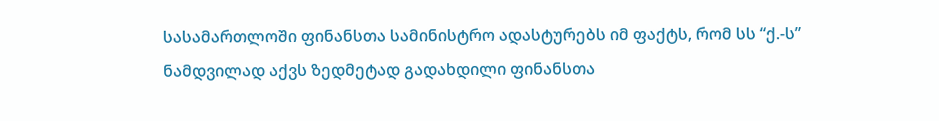სასამართლოში ფინანსთა სამინისტრო ადასტურებს იმ ფაქტს, რომ სს “ქ.-ს” ნამდვილად აქვს ზედმეტად გადახდილი ფინანსთა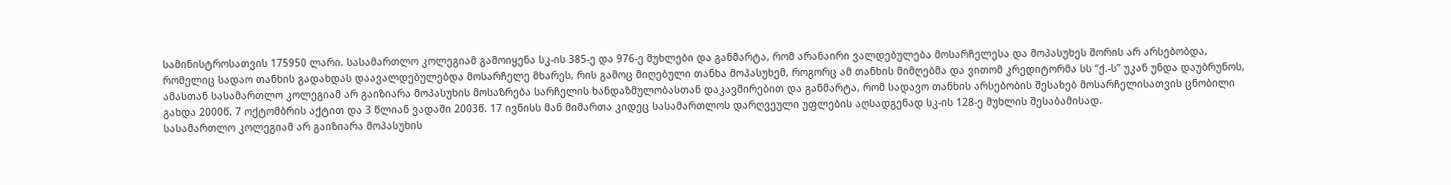სამინისტროსათვის 175950 ლარი. სასამართლო კოლეგიამ გამოიყენა სკ-ის 385-ე და 976-ე მუხლები და განმარტა, რომ არანაირი ვალდებულება მოსარჩელესა და მოპასუხეს შორის არ არსებობდა, რომელიც სადაო თანხის გადახდას დაავალდებულებდა მოსარჩელე მხარეს, რის გამოც მიღებული თანხა მოპასუხემ, როგორც ამ თანხის მიმღებმა და ვითომ კრედიტორმა სს “ქ.-ს” უკან უნდა დაუბრუნოს, ამასთან სასამართლო კოლეგიამ არ გაიზიარა მოპასუხის მოსაზრება სარჩელის ხანდაზმულობასთან დაკავშირებით და განმარტა, რომ სადავო თანხის არსებობის შესახებ მოსარჩელისათვის ცნობილი გახდა 2000წ. 7 ოქტომბრის აქტით და 3 წლიან ვადაში 2003წ. 17 ივნისს მან მიმართა კიდეც სასამართლოს დარღვეული უფლების აღსადგენად სკ-ის 128-ე მუხლის შესაბამისად.
სასამართლო კოლეგიამ არ გაიზიარა მოპასუხის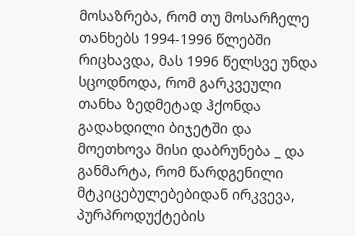მოსაზრება, რომ თუ მოსარჩელე თანხებს 1994-1996 წლებში რიცხავდა, მას 1996 წელსვე უნდა სცოდნოდა, რომ გარკვეული თანხა ზედმეტად ჰქონდა გადახდილი ბიჯეტში და მოეთხოვა მისი დაბრუნება _ და განმარტა, რომ წარდგენილი მტკიცებულებებიდან ირკვევა, პურპროდუქტების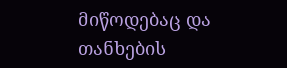მიწოდებაც და თანხების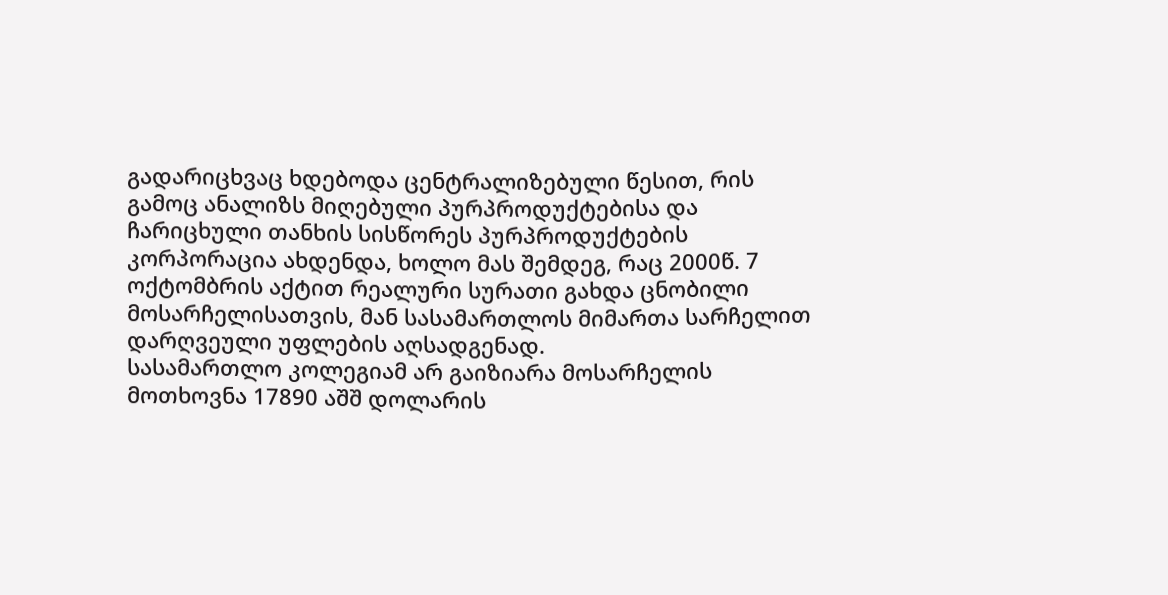გადარიცხვაც ხდებოდა ცენტრალიზებული წესით, რის გამოც ანალიზს მიღებული პურპროდუქტებისა და ჩარიცხული თანხის სისწორეს პურპროდუქტების კორპორაცია ახდენდა, ხოლო მას შემდეგ, რაც 2000წ. 7 ოქტომბრის აქტით რეალური სურათი გახდა ცნობილი მოსარჩელისათვის, მან სასამართლოს მიმართა სარჩელით დარღვეული უფლების აღსადგენად.
სასამართლო კოლეგიამ არ გაიზიარა მოსარჩელის მოთხოვნა 17890 აშშ დოლარის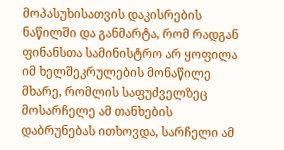მოპასუხისათვის დაკისრების ნაწილში და განმარტა, რომ რადგან ფინანსთა სამინისტრო არ ყოფილა იმ ხელშეკრულების მონაწილე მხარე, რომლის საფუძველზეც მოსარჩელე ამ თანხების დაბრუნებას ითხოვდა, სარჩელი ამ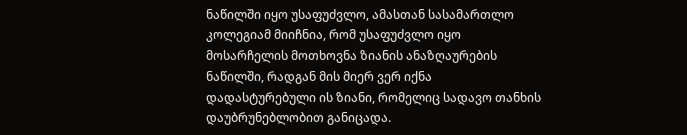ნაწილში იყო უსაფუძვლო, ამასთან სასამართლო კოლეგიამ მიიჩნია, რომ უსაფუძვლო იყო მოსარჩელის მოთხოვნა ზიანის ანაზღაურების ნაწილში, რადგან მის მიერ ვერ იქნა დადასტურებული ის ზიანი, რომელიც სადავო თანხის დაუბრუნებლობით განიცადა.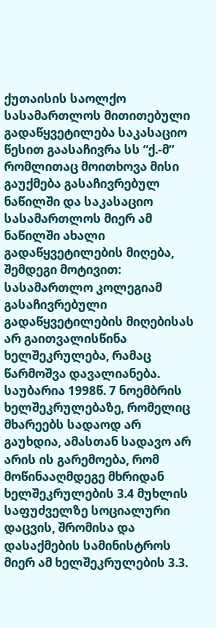ქუთაისის საოლქო სასამართლოს მითითებული გადაწყვეტილება საკასაციო წესით გაასაჩივრა სს “ქ.-მ” რომლითაც მოითხოვა მისი გაუქმება გასაჩივრებულ ნაწილში და საკასაციო სასამართლოს მიერ ამ ნაწილში ახალი გადაწყვეტილების მიღება, შემდეგი მოტივით:
სასამართლო კოლეგიამ გასაჩივრებული გადაწყვეტილების მიღებისას არ გაითვალისწინა ხელშეკრულება, რამაც წარმოშვა დავალიანება. საუბარია 1998წ. 7 ნოემბრის ხელშეკრულებაზე, რომელიც მხარეებს სადაოდ არ გაუხდია, ამასთან სადავო არ არის ის გარემოება, რომ მოწინააღმდეგე მხრიდან ხელშეკრულების 3.4 მუხლის საფუძველზე სოციალური დაცვის, შრომისა და დასაქმების სამინისტროს მიერ ამ ხელშეკრულების 3.3.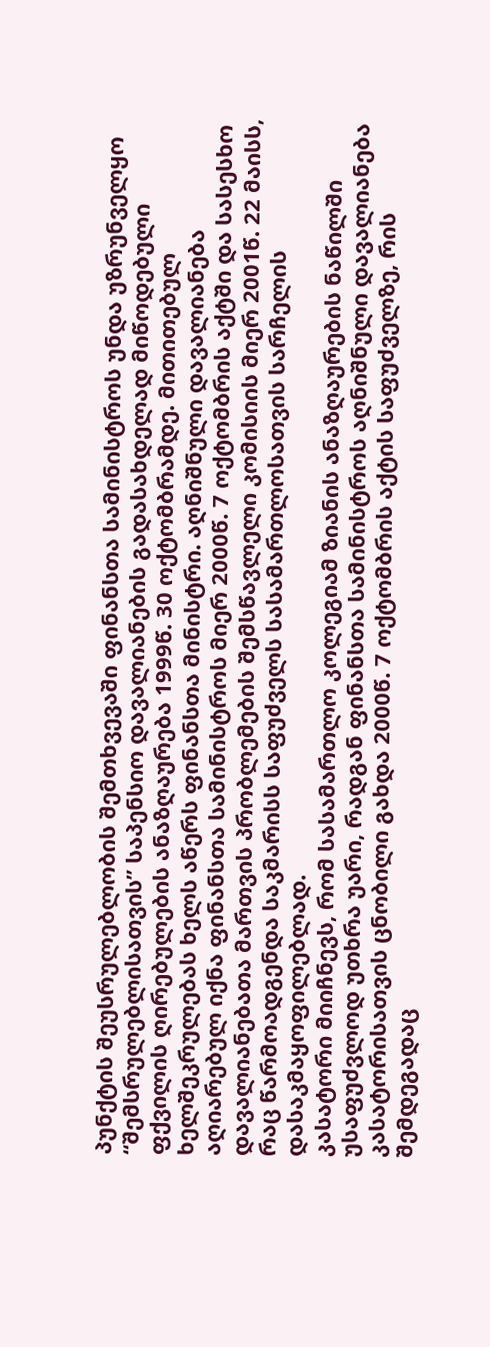პუნქტის შეუსრულებლობის შემთხვევაში ფინანსთა სამინისტროს უნდა უზრუნველყო “შემსრულებლისათვის” საპენსიო დავალიანების გადასახდელად მიწოდებული ფქვილის ღირებულების ანაზღაურება 1999წ. 30 ოქტომბრამდე. მითითებულ ხელშეკრულებას ხელს აწერს ფინანსთა მინისტრი. აღნიშნული დავალიანება აღიარებულ იქნა ფინანსთა სამინისტროს მიერ 2000წ. 7 ოქტომბრის აქტში და სასესხო დავალიანებათა მართვის პრობლემების შემსწავლელი კომისიის მიერ 2001წ. 22 მაისს, რაც წარმოადგენდა საკმარისს საფუძველს სასამართლოსათვის სარჩელის დასაკმაყოფილებლად.
კასატორი მიიჩნევს, რომ სასამართლო კოლეგიამ ზიანის ანაზღაურების ნაწილში უსაფუძვლოდ უთხრა უარი, რადგან ფინანსთა სამინისტროს აღნიშნული დავალიანება კასატორისათვის ცნობილი გახდა 2000წ. 7 ოქტომბრის აქტის საფუძველზე, რის შემდეგადაც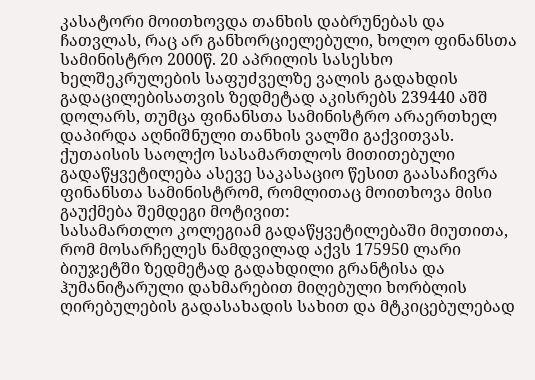კასატორი მოითხოვდა თანხის დაბრუნებას და ჩათვლას, რაც არ განხორციელებული, ხოლო ფინანსთა სამინისტრო 2000წ. 20 აპრილის სასესხო ხელშეკრულების საფუძველზე ვალის გადახდის გადაცილებისათვის ზედმეტად აკისრებს 239440 აშშ დოლარს, თუმცა ფინანსთა სამინისტრო არაერთხელ დაპირდა აღნიშნული თანხის ვალში გაქვითვას.
ქუთაისის საოლქო სასამართლოს მითითებული გადაწყვეტილება ასევე საკასაციო წესით გაასაჩივრა ფინანსთა სამინისტრომ, რომლითაც მოითხოვა მისი გაუქმება შემდეგი მოტივით:
სასამართლო კოლეგიამ გადაწყვეტილებაში მიუთითა, რომ მოსარჩელეს ნამდვილად აქვს 175950 ლარი ბიუჯეტში ზედმეტად გადახდილი გრანტისა და ჰუმანიტარული დახმარებით მიღებული ხორბლის ღირებულების გადასახადის სახით და მტკიცებულებად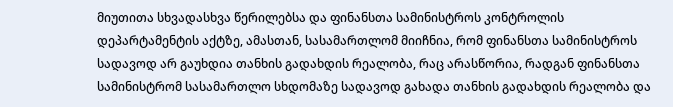მიუთითა სხვადასხვა წერილებსა და ფინანსთა სამინისტროს კონტროლის დეპარტამენტის აქტზე, ამასთან, სასამართლომ მიიჩნია, რომ ფინანსთა სამინისტროს სადავოდ არ გაუხდია თანხის გადახდის რეალობა, რაც არასწორია, რადგან ფინანსთა სამინისტრომ სასამართლო სხდომაზე სადავოდ გახადა თანხის გადახდის რეალობა და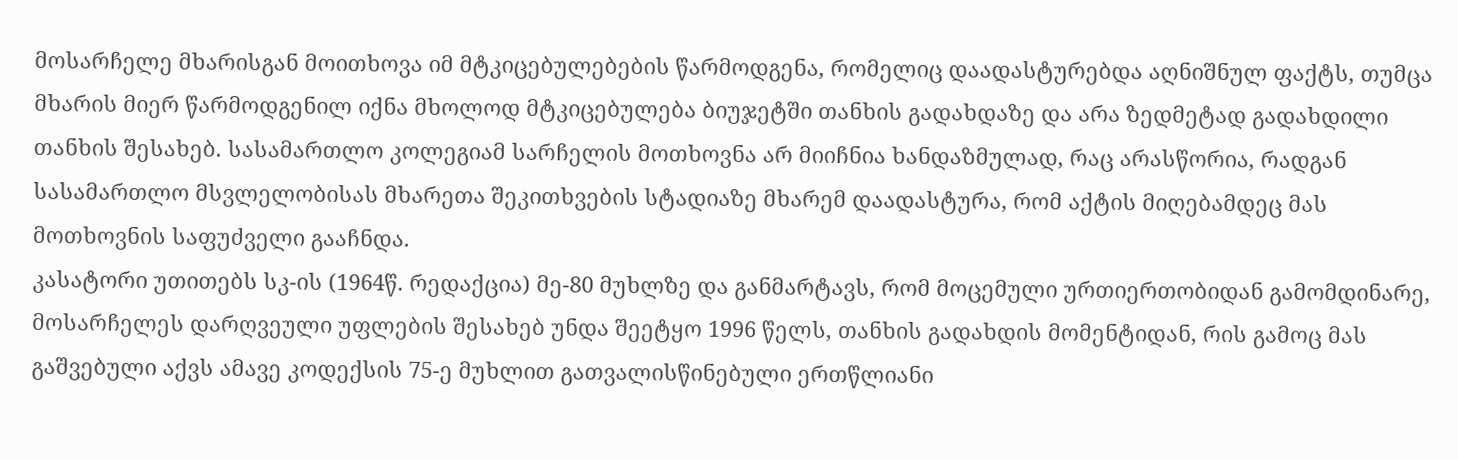მოსარჩელე მხარისგან მოითხოვა იმ მტკიცებულებების წარმოდგენა, რომელიც დაადასტურებდა აღნიშნულ ფაქტს, თუმცა მხარის მიერ წარმოდგენილ იქნა მხოლოდ მტკიცებულება ბიუჯეტში თანხის გადახდაზე და არა ზედმეტად გადახდილი თანხის შესახებ. სასამართლო კოლეგიამ სარჩელის მოთხოვნა არ მიიჩნია ხანდაზმულად, რაც არასწორია, რადგან სასამართლო მსვლელობისას მხარეთა შეკითხვების სტადიაზე მხარემ დაადასტურა, რომ აქტის მიღებამდეც მას მოთხოვნის საფუძველი გააჩნდა.
კასატორი უთითებს სკ-ის (1964წ. რედაქცია) მე-80 მუხლზე და განმარტავს, რომ მოცემული ურთიერთობიდან გამომდინარე, მოსარჩელეს დარღვეული უფლების შესახებ უნდა შეეტყო 1996 წელს, თანხის გადახდის მომენტიდან, რის გამოც მას გაშვებული აქვს ამავე კოდექსის 75-ე მუხლით გათვალისწინებული ერთწლიანი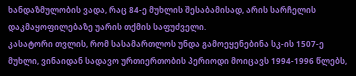ხანდაზმულობის ვადა, რაც 84-ე მუხლის შესაბამისად, არის სარჩელის დაკმაყოფილებაზე უარის თქმის საფუძველი.
კასატორი თვლის, რომ სასამართლოს უნდა გამოეყენებინა სკ-ის 1507-ე მუხლი, ვინაიდან სადავო ურთიერთობის პერიოდი მოიცავს 1994-1996 წლებს,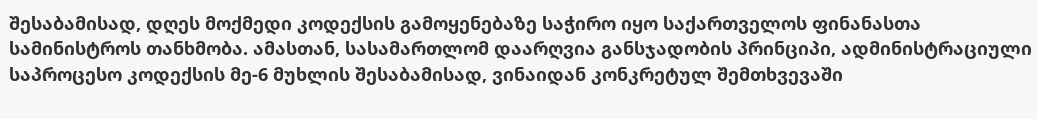შესაბამისად, დღეს მოქმედი კოდექსის გამოყენებაზე საჭირო იყო საქართველოს ფინანასთა სამინისტროს თანხმობა. ამასთან, სასამართლომ დაარღვია განსჯადობის პრინციპი, ადმინისტრაციული საპროცესო კოდექსის მე-6 მუხლის შესაბამისად, ვინაიდან კონკრეტულ შემთხვევაში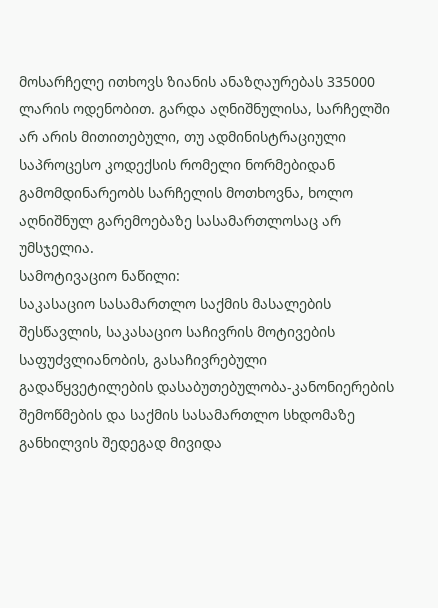მოსარჩელე ითხოვს ზიანის ანაზღაურებას 335000 ლარის ოდენობით. გარდა აღნიშნულისა, სარჩელში არ არის მითითებული, თუ ადმინისტრაციული საპროცესო კოდექსის რომელი ნორმებიდან გამომდინარეობს სარჩელის მოთხოვნა, ხოლო აღნიშნულ გარემოებაზე სასამართლოსაც არ უმსჯელია.
სამოტივაციო ნაწილი:
საკასაციო სასამართლო საქმის მასალების შესწავლის, საკასაციო საჩივრის მოტივების საფუძვლიანობის, გასაჩივრებული გადაწყვეტილების დასაბუთებულობა-კანონიერების შემოწმების და საქმის სასამართლო სხდომაზე განხილვის შედეგად მივიდა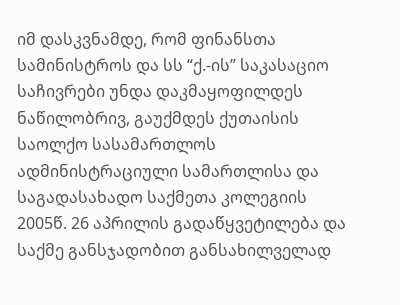იმ დასკვნამდე, რომ ფინანსთა სამინისტროს და სს “ქ.-ის” საკასაციო საჩივრები უნდა დაკმაყოფილდეს ნაწილობრივ, გაუქმდეს ქუთაისის საოლქო სასამართლოს ადმინისტრაციული სამართლისა და საგადასახადო საქმეთა კოლეგიის 2005წ. 26 აპრილის გადაწყვეტილება და საქმე განსჯადობით განსახილველად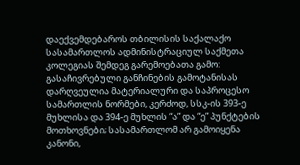დაექვემდებაროს თბილისის საქალაქო სასამართლოს ადმინისტრაციულ საქმეთა კოლეგიას შემდეგ გარემოებათა გამო:
გასაჩივრებული განჩინების გამოტანისას დარღვეულია მატერიალური და საპროცესო სამართლის ნორმები, კერძოდ, სსკ-ის 393-ე მუხლისა და 394-ე მუხლის “ა” და “ე” პუნქტების მოთხოვნები; სასამართლომ არ გამოიყენა კანონი,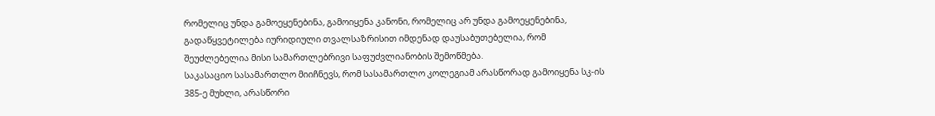რომელიც უნდა გამოეყენებინა, გამოიყენა კანონი, რომელიც არ უნდა გამოეყენებინა, გადაწყვეტილება იურიდიული თვალსაზრისით იმდენად დაუსაბუთებელია, რომ შეუძლებელია მისი სამართლებრივი საფუძვლიანობის შემოწმება.
საკასაციო სასამართლო მიიჩნევს, რომ სასამართლო კოლეგიამ არასწორად გამოიყენა სკ-ის 385-ე მუხლი, არასწორი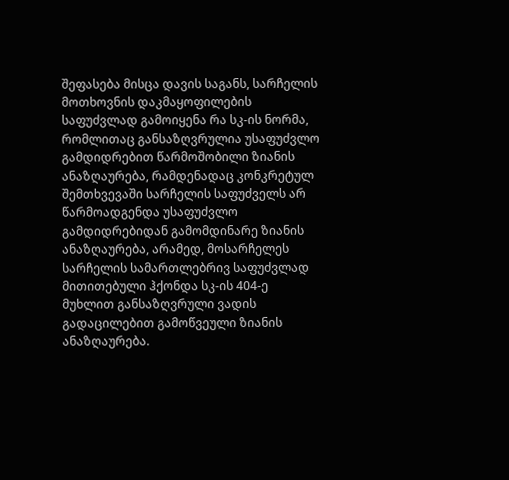შეფასება მისცა დავის საგანს, სარჩელის მოთხოვნის დაკმაყოფილების საფუძვლად გამოიყენა რა სკ-ის ნორმა, რომლითაც განსაზღვრულია უსაფუძვლო გამდიდრებით წარმოშობილი ზიანის ანაზღაურება, რამდენადაც კონკრეტულ შემთხვევაში სარჩელის საფუძველს არ წარმოადგენდა უსაფუძვლო გამდიდრებიდან გამომდინარე ზიანის ანაზღაურება, არამედ, მოსარჩელეს სარჩელის სამართლებრივ საფუძვლად მითითებული ჰქონდა სკ-ის 404-ე მუხლით განსაზღვრული ვადის გადაცილებით გამოწვეული ზიანის ანაზღაურება.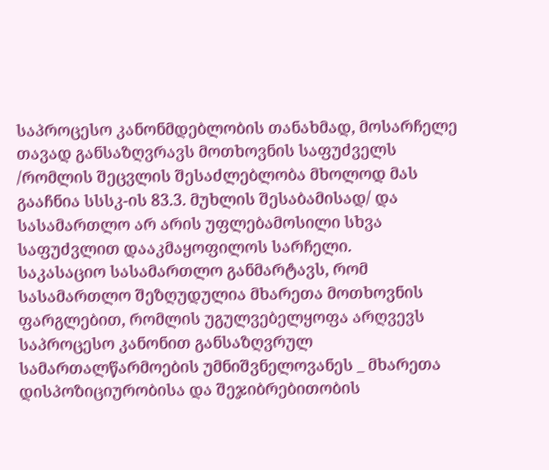საპროცესო კანონმდებლობის თანახმად, მოსარჩელე თავად განსაზღვრავს მოთხოვნის საფუძველს /რომლის შეცვლის შესაძლებლობა მხოლოდ მას გააჩნია სსსკ-ის 83.3. მუხლის შესაბამისად/ და სასამართლო არ არის უფლებამოსილი სხვა საფუძვლით დააკმაყოფილოს სარჩელი.
საკასაციო სასამართლო განმარტავს, რომ სასამართლო შეზღუდულია მხარეთა მოთხოვნის ფარგლებით, რომლის უგულვებელყოფა არღვევს საპროცესო კანონით განსაზღვრულ სამართალწარმოების უმნიშვნელოვანეს _ მხარეთა დისპოზიციურობისა და შეჯიბრებითობის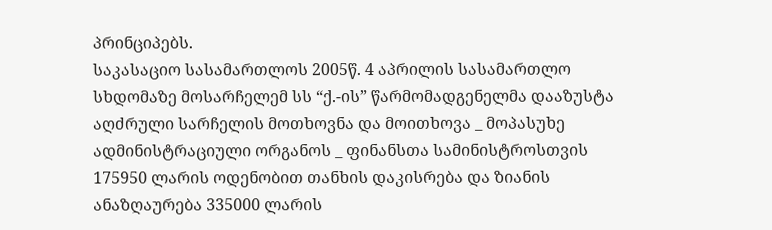პრინციპებს.
საკასაციო სასამართლოს 2005წ. 4 აპრილის სასამართლო სხდომაზე მოსარჩელემ სს “ქ.-ის” წარმომადგენელმა დააზუსტა აღძრული სარჩელის მოთხოვნა და მოითხოვა _ მოპასუხე ადმინისტრაციული ორგანოს _ ფინანსთა სამინისტროსთვის 175950 ლარის ოდენობით თანხის დაკისრება და ზიანის ანაზღაურება 335000 ლარის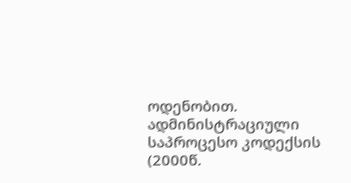ოდენობით.
ადმინისტრაციული საპროცესო კოდექსის (2000წ.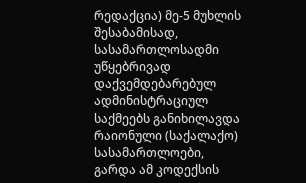რედაქცია) მე-5 მუხლის შესაბამისად, სასამართლოსადმი უწყებრივად დაქვემდებარებულ ადმინისტრაციულ საქმეებს განიხილავდა რაიონული (საქალაქო) სასამართლოები, გარდა ამ კოდექსის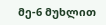მე-6 მუხლით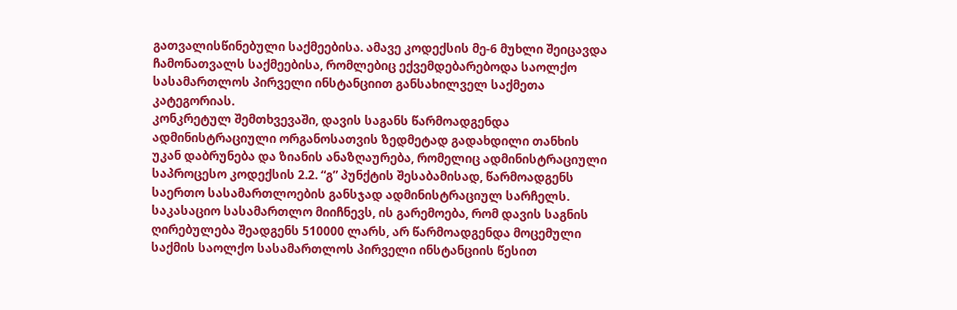გათვალისწინებული საქმეებისა. ამავე კოდექსის მე-6 მუხლი შეიცავდა ჩამონათვალს საქმეებისა, რომლებიც ექვემდებარებოდა საოლქო სასამართლოს პირველი ინსტანციით განსახილველ საქმეთა კატეგორიას.
კონკრეტულ შემთხვევაში, დავის საგანს წარმოადგენდა ადმინისტრაციული ორგანოსათვის ზედმეტად გადახდილი თანხის უკან დაბრუნება და ზიანის ანაზღაურება, რომელიც ადმინისტრაციული საპროცესო კოდექსის 2.2. “გ” პუნქტის შესაბამისად, წარმოადგენს საერთო სასამართლოების განსჯად ადმინისტრაციულ სარჩელს.
საკასაციო სასამართლო მიიჩნევს, ის გარემოება, რომ დავის საგნის ღირებულება შეადგენს 510000 ლარს, არ წარმოადგენდა მოცემული საქმის საოლქო სასამართლოს პირველი ინსტანციის წესით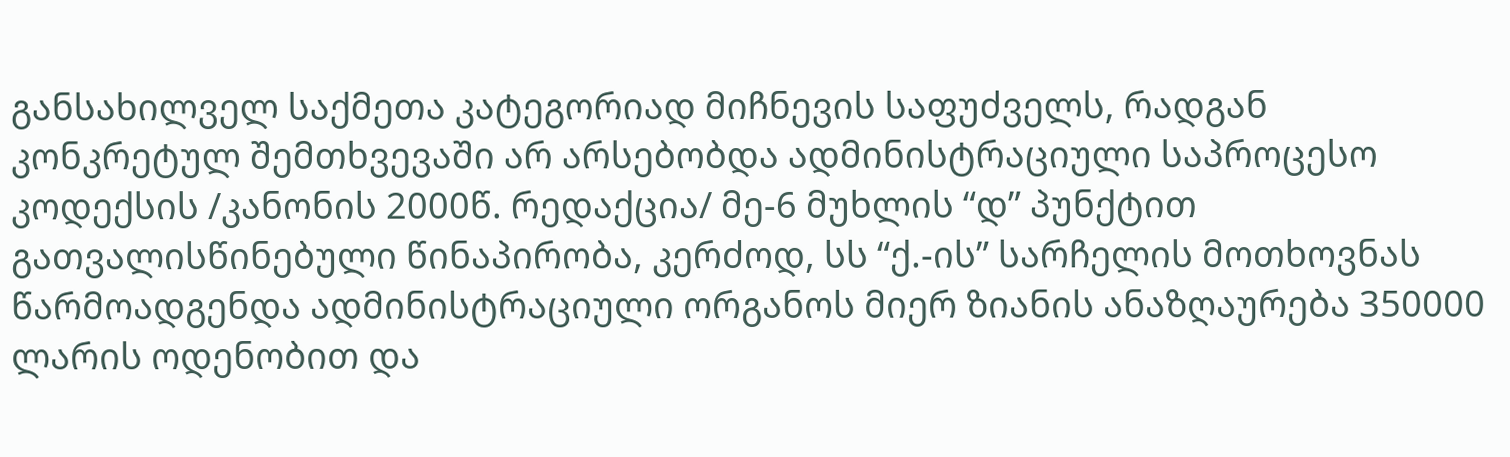განსახილველ საქმეთა კატეგორიად მიჩნევის საფუძველს, რადგან კონკრეტულ შემთხვევაში არ არსებობდა ადმინისტრაციული საპროცესო კოდექსის /კანონის 2000წ. რედაქცია/ მე-6 მუხლის “დ” პუნქტით გათვალისწინებული წინაპირობა, კერძოდ, სს “ქ.-ის” სარჩელის მოთხოვნას წარმოადგენდა ადმინისტრაციული ორგანოს მიერ ზიანის ანაზღაურება 350000 ლარის ოდენობით და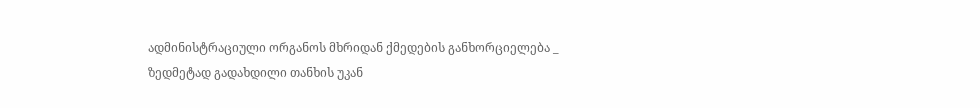ადმინისტრაციული ორგანოს მხრიდან ქმედების განხორციელება _ ზედმეტად გადახდილი თანხის უკან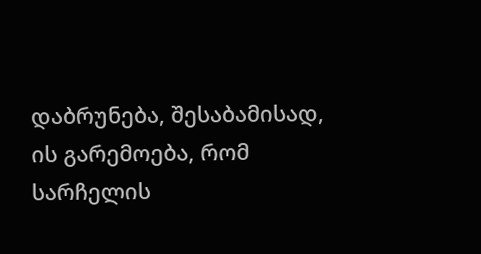დაბრუნება, შესაბამისად, ის გარემოება, რომ სარჩელის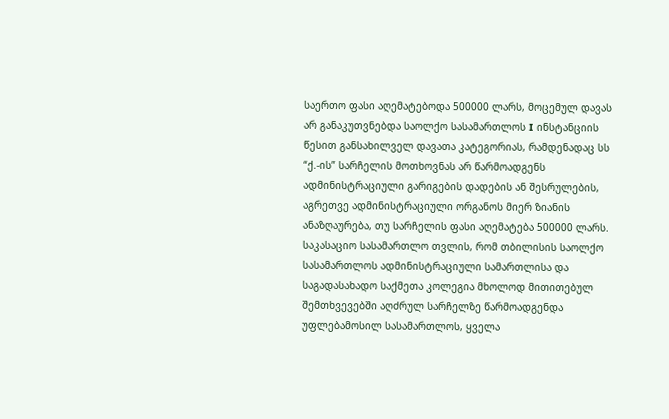საერთო ფასი აღემატებოდა 500000 ლარს, მოცემულ დავას არ განაკუთვნებდა საოლქო სასამართლოს I ინსტანციის წესით განსახილველ დავათა კატეგორიას, რამდენადაც სს “ქ.-ის” სარჩელის მოთხოვნას არ წარმოადგენს ადმინისტრაციული გარიგების დადების ან შესრულების, აგრეთვე ადმინისტრაციული ორგანოს მიერ ზიანის ანაზღაურება, თუ სარჩელის ფასი აღემატება 500000 ლარს.
საკასაციო სასამართლო თვლის, რომ თბილისის საოლქო სასამართლოს ადმინისტრაციული სამართლისა და საგადასახადო საქმეთა კოლეგია მხოლოდ მითითებულ შემთხვევებში აღძრულ სარჩელზე წარმოადგენდა უფლებამოსილ სასამართლოს, ყველა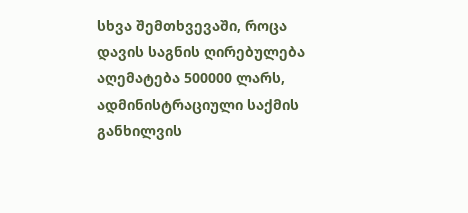სხვა შემთხვევაში, როცა დავის საგნის ღირებულება აღემატება 500000 ლარს, ადმინისტრაციული საქმის განხილვის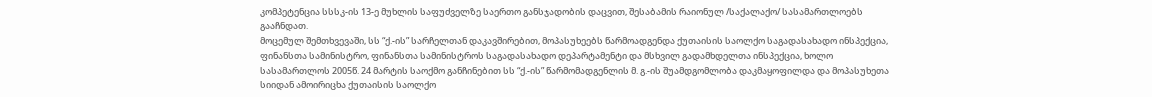კომპეტენცია სსსკ-ის 13-ე მუხლის საფუძველზე საერთო განსჯადობის დაცვით, შესაბამის რაიონულ /საქალაქო/ სასამართლოებს გააჩნდათ.
მოცემულ შემთხვევაში, სს “ქ.-ის” სარჩელთან დაკავშირებით, მოპასუხეებს წარმოადგენდა ქუთაისის საოლქო საგადასახადო ინსპექცია, ფინანსთა სამინისტრო, ფინანსთა სამინისტროს საგადასახადო დეპარტამენტი და მსხვილ გადამხდელთა ინსპექცია, ხოლო სასამართლოს 2005წ. 24 მარტის საოქმო განჩინებით სს “ქ.-ის” წარმომადგენლის მ. გ.-ის შუამდგომლობა დაკმაყოფილდა და მოპასუხეთა სიიდან ამოირიცხა ქუთაისის საოლქო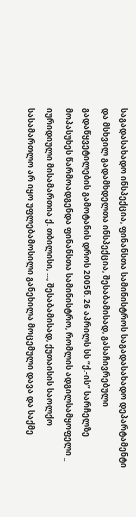საგადასახადო ინსპექცია, ფინანსთა სამინისტროს საგადასახადო დეპარტამენტი და მსხვილ გადამხდელთა ინსპექცია, შესაბამისად, გასაჩივრებული გადაწყვეტილების გამოტანის დროს 2005წ. 26 აპრილს სს “ქ.-ის” სარჩელზე მოპასუხეს წარმოადგენდა ფინანსთა სამინისტრო, რომლის ადგილსამყოფელი _ იურიდიული მისამართია ქ. თბილისი, ..., შესაბამისად, ქუთაისის საოლქო სასამართლო არ იყო უფლებამოსილი განეხილა მოცემული დავა და საქმე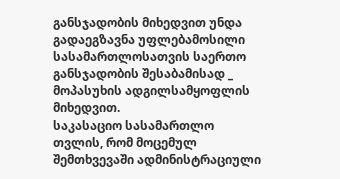განსჯადობის მიხედვით უნდა გადაეგზავნა უფლებამოსილი სასამართლოსათვის საერთო განსჯადობის შესაბამისად _ მოპასუხის ადგილსამყოფლის მიხედვით.
საკასაციო სასამართლო თვლის, რომ მოცემულ შემთხვევაში ადმინისტრაციული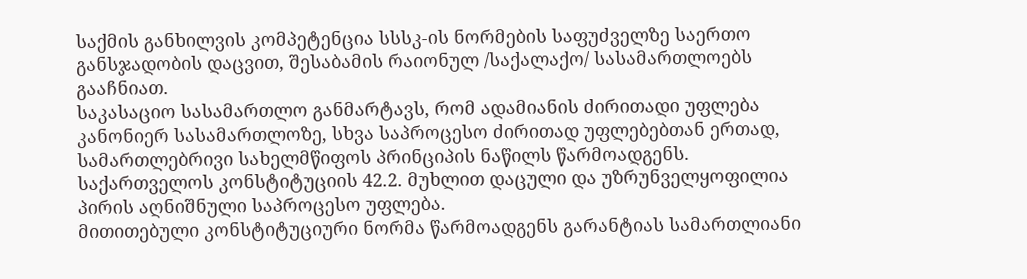საქმის განხილვის კომპეტენცია სსსკ-ის ნორმების საფუძველზე საერთო განსჯადობის დაცვით, შესაბამის რაიონულ /საქალაქო/ სასამართლოებს გააჩნიათ.
საკასაციო სასამართლო განმარტავს, რომ ადამიანის ძირითადი უფლება კანონიერ სასამართლოზე, სხვა საპროცესო ძირითად უფლებებთან ერთად, სამართლებრივი სახელმწიფოს პრინციპის ნაწილს წარმოადგენს. საქართველოს კონსტიტუციის 42.2. მუხლით დაცული და უზრუნველყოფილია პირის აღნიშნული საპროცესო უფლება.
მითითებული კონსტიტუციური ნორმა წარმოადგენს გარანტიას სამართლიანი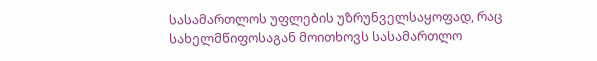სასამართლოს უფლების უზრუნველსაყოფად, რაც სახელმწიფოსაგან მოითხოვს სასამართლო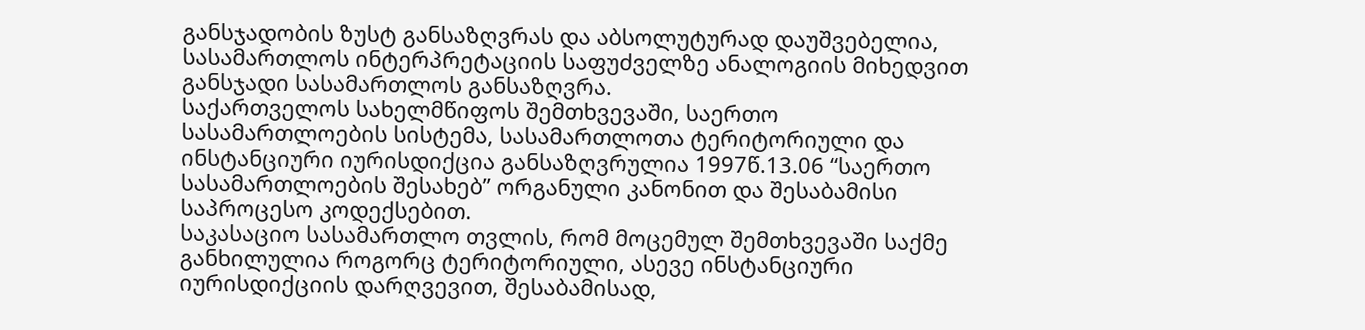განსჯადობის ზუსტ განსაზღვრას და აბსოლუტურად დაუშვებელია, სასამართლოს ინტერპრეტაციის საფუძველზე ანალოგიის მიხედვით განსჯადი სასამართლოს განსაზღვრა.
საქართველოს სახელმწიფოს შემთხვევაში, საერთო სასამართლოების სისტემა, სასამართლოთა ტერიტორიული და ინსტანციური იურისდიქცია განსაზღვრულია 1997წ.13.06 “საერთო სასამართლოების შესახებ” ორგანული კანონით და შესაბამისი საპროცესო კოდექსებით.
საკასაციო სასამართლო თვლის, რომ მოცემულ შემთხვევაში საქმე განხილულია როგორც ტერიტორიული, ასევე ინსტანციური იურისდიქციის დარღვევით, შესაბამისად,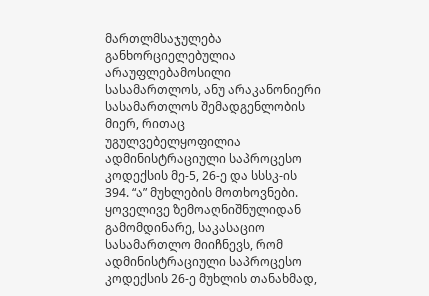მართლმსაჯულება განხორციელებულია არაუფლებამოსილი სასამართლოს, ანუ არაკანონიერი სასამართლოს შემადგენლობის მიერ, რითაც უგულვებელყოფილია ადმინისტრაციული საპროცესო კოდექსის მე-5, 26-ე და სსსკ-ის 394. “ა” მუხლების მოთხოვნები.
ყოველივე ზემოაღნიშნულიდან გამომდინარე, საკასაციო სასამართლო მიიჩნევს, რომ ადმინისტრაციული საპროცესო კოდექსის 26-ე მუხლის თანახმად,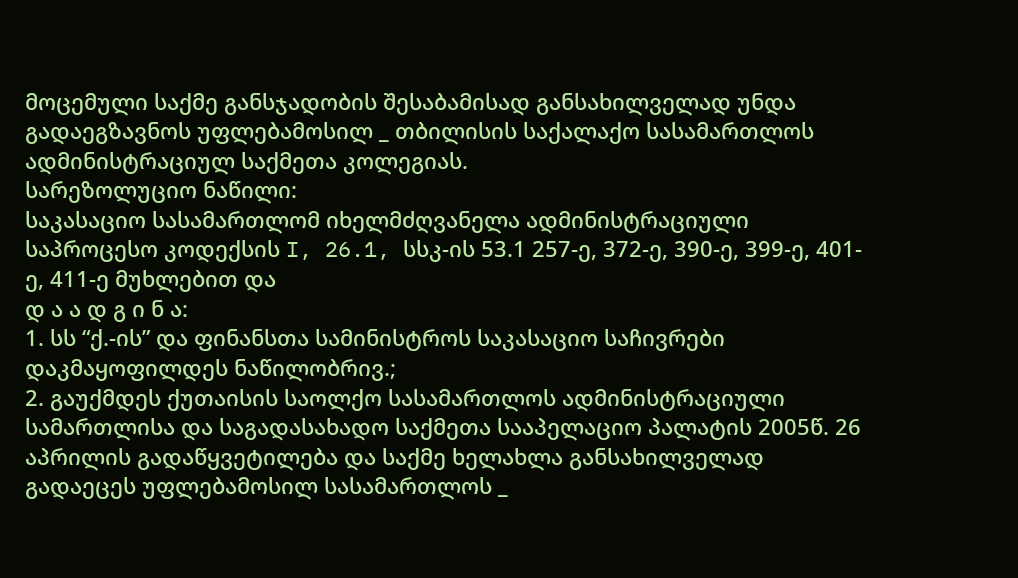მოცემული საქმე განსჯადობის შესაბამისად განსახილველად უნდა გადაეგზავნოს უფლებამოსილ _ თბილისის საქალაქო სასამართლოს ადმინისტრაციულ საქმეთა კოლეგიას.
სარეზოლუციო ნაწილი:
საკასაციო სასამართლომ იხელმძღვანელა ადმინისტრაციული საპროცესო კოდექსის I, 26.1, სსკ-ის 53.1 257-ე, 372-ე, 390-ე, 399-ე, 401-ე, 411-ე მუხლებით და
დ ა ა დ გ ი ნ ა:
1. სს “ქ.-ის” და ფინანსთა სამინისტროს საკასაციო საჩივრები დაკმაყოფილდეს ნაწილობრივ.;
2. გაუქმდეს ქუთაისის საოლქო სასამართლოს ადმინისტრაციული სამართლისა და საგადასახადო საქმეთა სააპელაციო პალატის 2005წ. 26 აპრილის გადაწყვეტილება და საქმე ხელახლა განსახილველად გადაეცეს უფლებამოსილ სასამართლოს _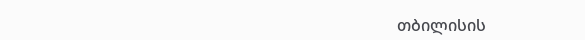თბილისის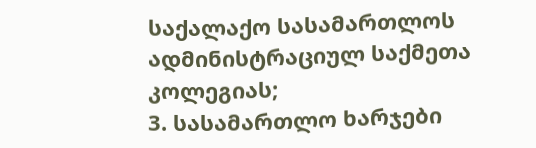საქალაქო სასამართლოს ადმინისტრაციულ საქმეთა კოლეგიას;
3. სასამართლო ხარჯები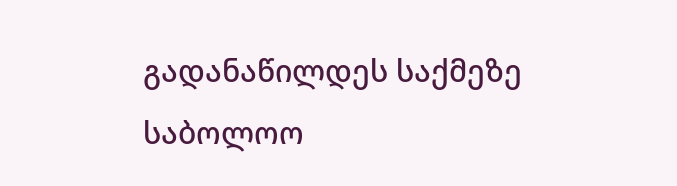გადანაწილდეს საქმეზე საბოლოო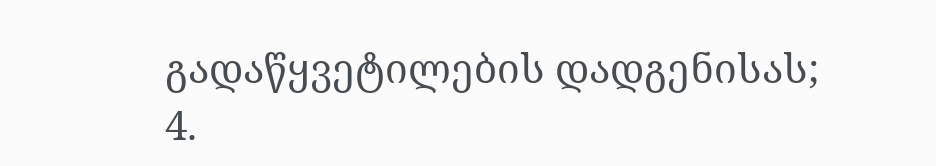გადაწყვეტილების დადგენისას;
4.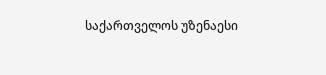საქართველოს უზენაესი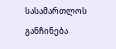სასამართლოს განჩინება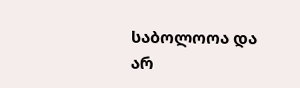საბოლოოა და არ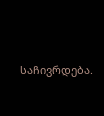საჩივრდება.